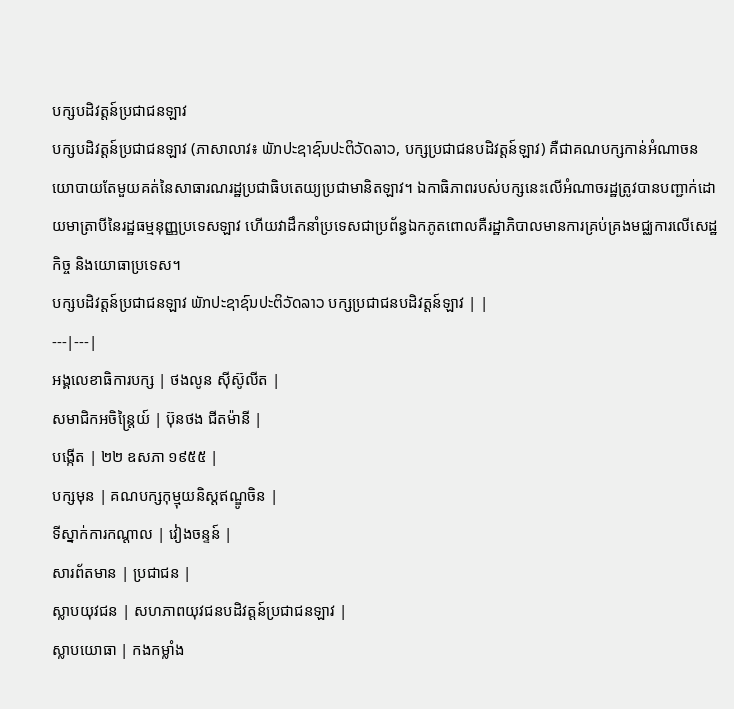បក្សបដិវត្តន៍ប្រជាជនឡាវ
បក្សបដិវត្តន៍ប្រជាជនឡាវ (ភាសាលាវ៖ ພັກປະຊາຊົນປະຕິວັດລາວ, បក្សប្រជាជនបដិវត្តន៍ឡាវ) គឺជាគណបក្សកាន់អំណាចនយោបាយតែមួយគត់នៃសាធារណរដ្ឋប្រជាធិបតេយ្យប្រជាមានិតឡាវ។ ឯកាធិភាពរបស់បក្សនេះលើអំណាចរដ្ឋត្រូវបានបញ្ជាក់ដោយមាត្រាបីនៃរដ្ឋធម្មនុញ្ញប្រទេសឡាវ ហើយវាដឹកនាំប្រទេសជាប្រព័ន្ធឯកភូតពោលគឺរដ្ឋាភិបាលមានការគ្រប់គ្រងមជ្ឈការលើសេដ្ឋកិច្ច និងយោធាប្រទេស។
បក្សបដិវត្តន៍ប្រជាជនឡាវ ພັກປະຊາຊົນປະຕິວັດລາວ បក្សប្រជាជនបដិវត្តន៍ឡាវ | |
---|---|
អង្គលេខាធិការបក្ស | ថងលូន ស៊ីស៊ូលីត |
សមាជិកអចិន្ត្រៃយ៍ | ប៊ុនថង ជីតម៉ានី |
បង្កើត | ២២ ឧសភា ១៩៥៥ |
បក្សមុន | គណបក្សកុម្មុយនិស្តឥណ្ឌូចិន |
ទីស្នាក់ការកណ្ដាល | វៀងចន្ទន៍ |
សារព័តមាន | ប្រជាជន |
ស្លាបយុវជន | សហភាពយុវជនបដិវត្តន៍ប្រជាជនឡាវ |
ស្លាបយោធា | កងកម្លាំង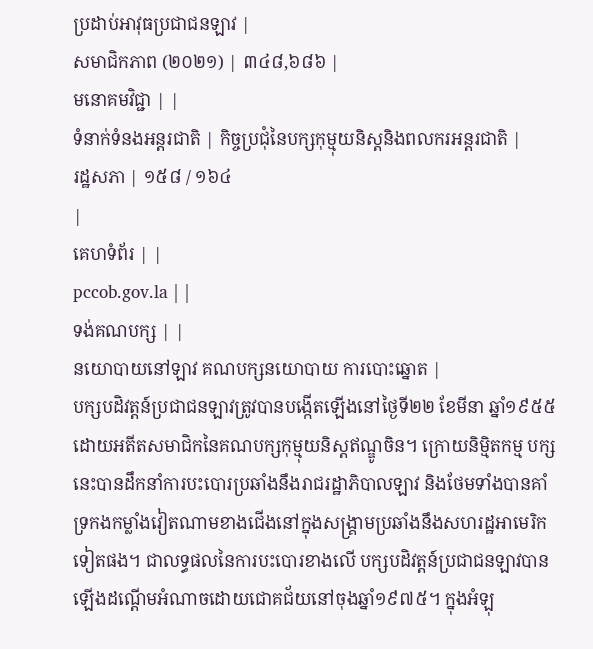ប្រដាប់អាវុធប្រជាជនឡាវ |
សមាជិកភាព (២០២១) | ៣៤៨,៦៨៦ |
មនោគមវិជ្ជា | |
ទំនាក់ទំនងអន្តរជាតិ | កិច្ចប្រជុំនៃបក្សកុម្មុយនិស្តនិងពលករអន្តរជាតិ |
រដ្ឋសភា | ១៥៨ / ១៦៤
|
គេហទំព័រ | |
pccob.gov.la | |
ទង់គណបក្ស | |
នយោបាយនៅឡាវ គណបក្សនយោបាយ ការបោះឆ្នោត |
បក្សបដិវត្តន៍ប្រជាជនឡាវត្រូវបានបង្កើតឡើងនៅថ្ងៃទី២២ ខែមីនា ឆ្នាំ១៩៥៥ ដោយអតីតសមាជិកនៃគណបក្សកុម្មុយនិស្តឥណ្ឌូចិន។ ក្រោយនិម្មិតកម្ម បក្សនេះបានដឹកនាំការបះបោរប្រឆាំងនឹងរាជរដ្ឋាភិបាលឡាវ និងថែមទាំងបានគាំទ្រកងកម្លាំងវៀតណាមខាងជើងនៅក្នុងសង្រ្គាមប្រឆាំងនឹងសហរដ្ឋអាមេរិកទៀតផង។ ជាលទ្ធផលនៃការបះបោរខាងលើ បក្សបដិវត្តន៍ប្រជាជនឡាវបានឡើងដណ្តើមអំណាចដោយជោគជ័យនៅចុងឆ្នាំ១៩៧៥។ ក្នុងអំឡុ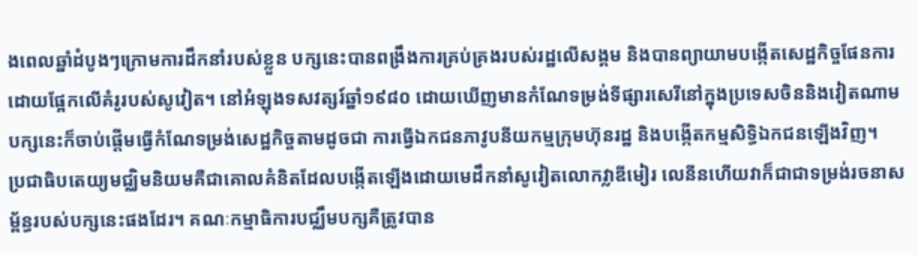ងពេលឆ្នាំដំបូងៗក្រោមការដឹកនាំរបស់ខ្លួន បក្សនេះបានពង្រឹងការគ្រប់គ្រងរបស់រដ្ឋលើសង្គម និងបានព្យាយាមបង្កើតសេដ្ឋកិច្ចផែនការដោយផ្អែកលើគំរូរបស់សូវៀត។ នៅអំឡុងទសវត្សរ៍ឆ្នាំ១៩៨០ ដោយឃើញមានកំណែទម្រង់ទីផ្សារសេរីនៅក្នុងប្រទេសចិននិងវៀតណាម បក្សនេះក៏ចាប់ផ្តើមធ្វើកំណែទម្រង់សេដ្ឋកិច្ចតាមដូចជា ការធ្វើឯកជនភាវូបនីយកម្មក្រុមហ៊ុនរដ្ឋ និងបង្កើតកម្មសិទ្ធិឯកជនឡើងវិញ។
ប្រជាធិបតេយ្យមជ្ឈិមនិយមគឺជាគោលគំនិតដែលបង្កើតឡើងដោយមេដឹកនាំសូវៀតលោកវ្លាឌីមៀរ លេនីនហើយវាក៏ជាជាទម្រង់រចនាសម្ព័ន្ធរបស់បក្សនេះផងដែរ។ គណៈកម្មាធិការបជ្ឈឹមបក្សគឺត្រូវបាន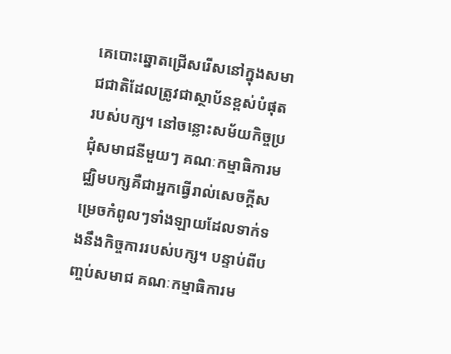គេបោះឆ្នោតជ្រើសរើសនៅក្នុងសមាជជាតិដែលត្រូវជាស្ថាប័នខ្ពស់បំផុតរបស់បក្ស។ នៅចន្លោះសម័យកិច្ចប្រជុំសមាជនីមួយៗ គណៈកម្មាធិការមជ្ឈិមបក្សគឺជាអ្នកធ្វើរាល់សេចក្តីសម្រេចកំពូលៗទាំងឡាយដែលទាក់ទងនឹងកិច្ចការរបស់បក្ស។ បន្ទាប់ពីបញ្ចប់សមាជ គណៈកម្មាធិការម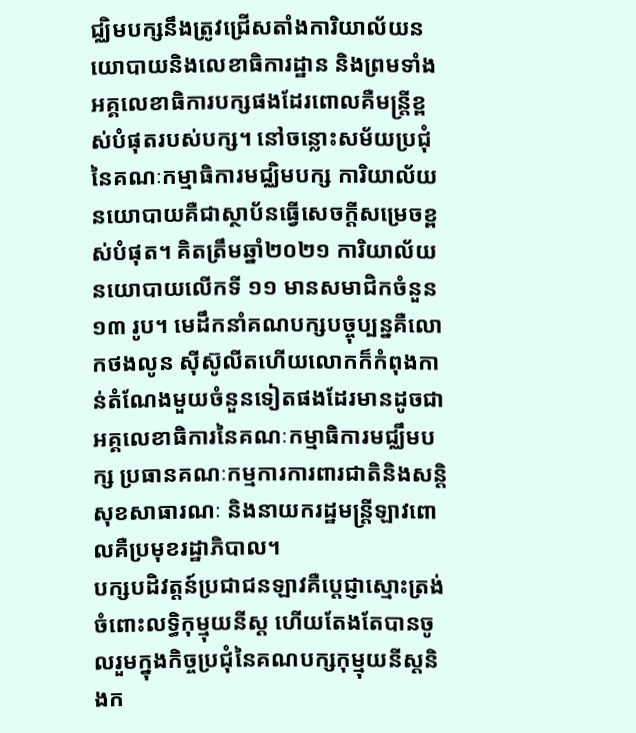ជ្ឈិមបក្សនឹងត្រូវជ្រើសតាំងការិយាល័យនយោបាយនិងលេខាធិការដ្ឋាន និងព្រមទាំងអគ្គលេខាធិការបក្សផងដែរពោលគឺមន្ត្រីខ្ពស់បំផុតរបស់បក្ស។ នៅចន្លោះសម័យប្រជុំនៃគណៈកម្មាធិការមជ្ឈិមបក្ស ការិយាល័យនយោបាយគឺជាស្ថាប័នធ្វើសេចក្តីសម្រេចខ្ពស់បំផុត។ គិតត្រឹមឆ្នាំ២០២១ ការិយាល័យនយោបាយលើកទី ១១ មានសមាជិកចំនួន ១៣ រូប។ មេដឹកនាំគណបក្សបច្ចុប្បន្នគឺលោកថងលូន ស៊ីស៊ូលីតហើយលោកក៏កំពុងកាន់តំណែងមួយចំនួនទៀតផងដែរមានដូចជា អគ្គលេខាធិការនៃគណៈកម្មាធិការមជ្ឈឹមបក្ស ប្រធានគណៈកម្មការការពារជាតិនិងសន្តិសុខសាធារណៈ និងនាយករដ្ឋមន្ត្រីឡាវពោលគឺប្រមុខរដ្ឋាភិបាល។
បក្សបដិវត្តន៍ប្រជាជនឡាវគឺប្តេជ្ញាស្មោះត្រង់ចំពោះលទ្ធិកុម្មុយនីស្ត ហើយតែងតែបានចូលរួមក្នុងកិច្ចប្រជុំនៃគណបក្សកុម្មុយនីស្តនិងក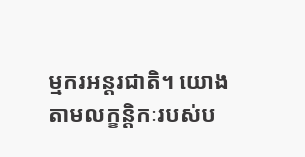ម្មករអន្តរជាតិ។ យោងតាមលក្ខន្តិកៈរបស់ប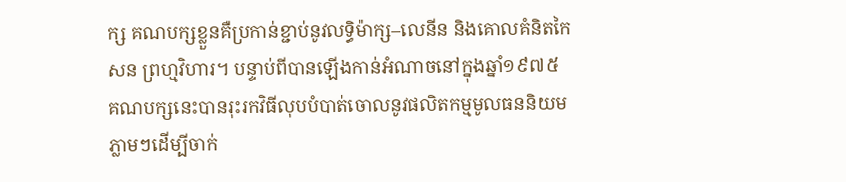ក្ស គណបក្សខ្លួនគឺប្រកាន់ខ្ជាប់នូវលទ្ធិម៉ាក្ស–លេនីន និងគោលគំនិតកៃសន ព្រហ្មវិហារ។ បន្ទាប់ពីបានឡើងកាន់អំណាចនៅក្នុងឆ្នាំ១៩៧៥ គណបក្សនេះបានរុះរកវិធីលុបបំបាត់ចោលនូវផលិតកម្មមូលធននិយមភ្លាមៗដើម្បីចាក់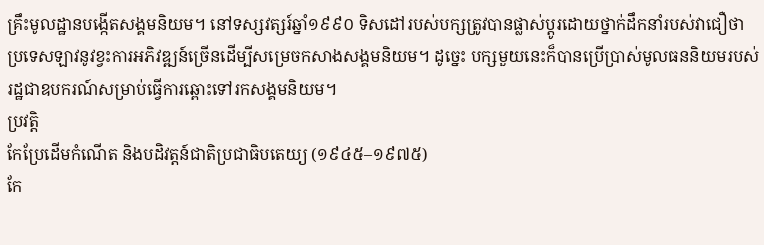គ្រឹះមូលដ្ឋានបង្កើតសង្គមនិយម។ នៅទស្សវត្សរ៍ឆ្នាំ១៩៩០ ទិសដៅរបស់បក្សត្រូវបានផ្លាស់ប្តូរដោយថ្នាក់ដឹកនាំរបស់វាជឿថា ប្រទេសឡាវនូវខ្វះការអភិវឌ្ឍន៍ច្រើនដើម្បីសម្រេចកសាងសង្គមនិយម។ ដូច្នេះ បក្សមួយនេះក៏បានប្រើប្រាស់មូលធននិយមរបស់រដ្ឋជាឧបករណ៍សម្រាប់ធ្វើការឆ្ពោះទៅរកសង្គមនិយម។
ប្រវត្តិ
កែប្រែដើមកំណើត និងបដិវត្តន៍ជាតិប្រជាធិបតេយ្យ (១៩៤៥–១៩៧៥)
កែ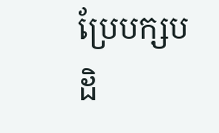ប្រែបក្សបដិ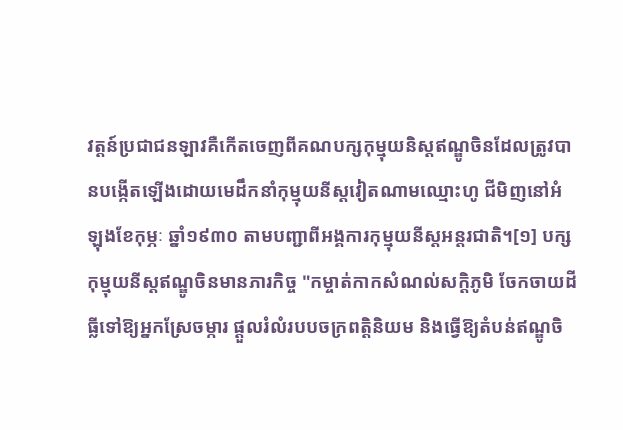វត្តន៍ប្រជាជនឡាវគឺកើតចេញពីគណបក្សកុម្មុយនិស្តឥណ្ឌូចិនដែលត្រូវបានបង្កើតឡើងដោយមេដឹកនាំកុម្មុយនីស្តវៀតណាមឈ្មោះហូ ជីមិញនៅអំឡុងខែកុម្ភៈ ឆ្នាំ១៩៣០ តាមបញ្ជាពីអង្គការកុម្មុយនីស្តអន្តរជាតិ។[១] បក្សកុម្មុយនីស្តឥណ្ឌូចិនមានភារកិច្ច "កម្ចាត់កាកសំណល់សក្តិភូមិ ចែកចាយដីធ្លីទៅឱ្យអ្នកស្រែចម្ការ ផ្ដួលរំលំរបបចក្រពត្តិនិយម និងធ្វើឱ្យតំបន់ឥណ្ឌូចិ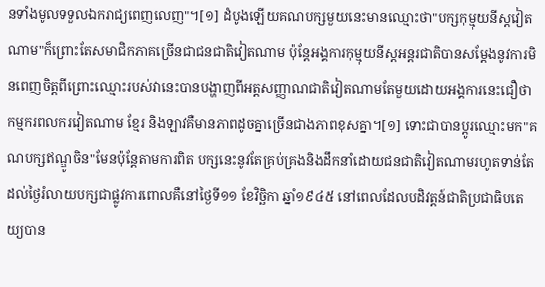នទាំងមូលទទួលឯករាជ្យពេញលេញ"។[១] ដំបូងឡើយគណបក្សមួយនេះមានឈ្មោះថា"បក្សកុម្មុយនីស្តវៀតណាម"ក៏ព្រោះតែសមាជិកភាគច្រើនជាជនជាតិវៀតណាម ប៉ុន្តែអង្គការកុម្មុយនីស្តអន្តរជាតិបានសម្តែងនូវការមិនពេញចិត្តពីព្រោះឈ្មោះរបស់វានេះបានបង្ហាញពីអត្តសញ្ញាណជាតិវៀតណាមតែមួយដោយអង្គការនេះជឿថា កម្មករពលករវៀតណាម ខ្មែរ និងឡាវគឺមានភាពដូចគ្នាច្រើនជាងភាពខុសគ្នា។[១] ទោះជាបានប្តូរឈ្មោះមក"គណបក្សឥណ្ឌូចិន"មែនប៉ុន្តែតាមការពិត បក្សនេះនូវតែគ្រប់គ្រងនិងដឹកនាំដោយជនជាតិវៀតណាមរហូតទាន់តែដល់ថ្ងៃរំលាយបក្សជាផ្លូវការពោលគឺនៅថ្ងៃទី១១ ខែវិច្ឆិកា ឆ្នាំ១៩៤៥ នៅពេលដែលបដិវត្តន៍ជាតិប្រជាធិបតេយ្យបាន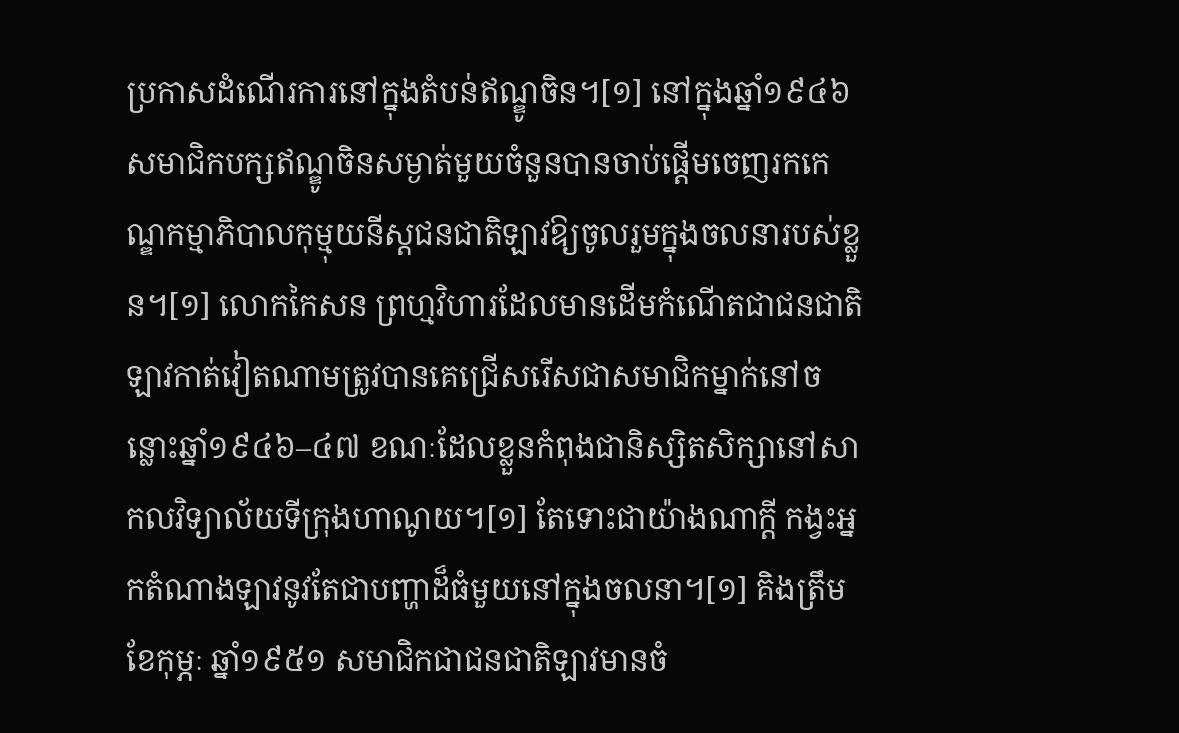ប្រកាសដំណើរការនៅក្នុងតំបន់ឥណ្ឌូចិន។[១] នៅក្នុងឆ្នាំ១៩៤៦ សមាជិកបក្សឥណ្ឌូចិនសម្ងាត់មួយចំនួនបានចាប់ផ្តើមចេញរកកេណ្ឌកម្មាភិបាលកុម្មុយនីស្តជនជាតិឡាវឱ្យចូលរួមក្នុងចលនារបស់ខ្លួន។[១] លោកកៃសន ព្រហ្មវិហារដែលមានដើមកំណើតជាជនជាតិឡាវកាត់វៀតណាមត្រូវបានគេជ្រើសរើសជាសមាជិកម្នាក់នៅចន្លោះឆ្នាំ១៩៤៦–៤៧ ខណៈដែលខ្លួនកំពុងជានិស្សិតសិក្សានៅសាកលវិទ្យាល័យទីក្រុងហាណូយ។[១] តែទោះជាយ៉ាងណាក្តី កង្វះអ្នកតំណាងឡាវនូវតែជាបញ្ហាដ៏ធំមួយនៅក្នុងចលនា។[១] គិងត្រឹមខែកុម្ភៈ ឆ្នាំ១៩៥១ សមាជិកជាជនជាតិឡាវមានចំ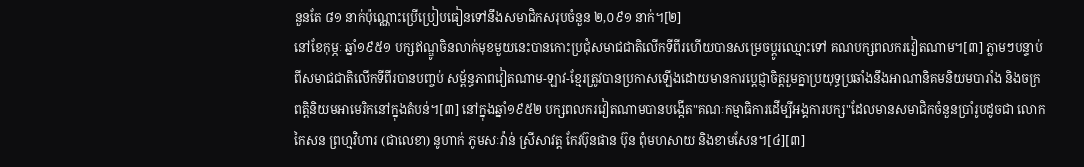នួនតែ ៨១ នាក់ប៉ុណ្ណោះប្រើប្រៀបធៀនទៅនឹងសមាជិកសរុបចំនួន ២,០៩១ នាក់។[២]
នៅខែកុម្ភៈ ឆ្នាំ១៩៥១ បក្សឥណ្ឌូចិនលាក់មុខមួយនេះបានកោះប្រជុំសមាជជាតិលើកទីពីរហើយបានសម្រេចប្តូរឈ្មោះទៅ គណបក្សពលករវៀតណាម។[៣] ភ្លាមៗបន្ទាប់ពីសមាជជាតិលើកទីពីរបានបញ្ចប់ សម្ព័ន្ធភាពវៀតណាម-ឡាវ-ខ្មែរត្រូវបានប្រកាសឡើងដោយមានការប្តេជ្ញាចិត្តរួមគ្នាប្រយុទ្ធប្រឆាំងនឹងអាណានិគមនិយមបារាំង និងចក្រពត្តិនិយមអាមេរិកនៅក្នុងតំបន់។[៣] នៅក្នុងឆ្នាំ១៩៥២ បក្សពលករវៀតណាមបានបង្កើត"គណៈកម្មាធិការដើម្បីអង្គការបក្ស"ដែលមានសមាជិកចំនួនប្រាំរូបដូចជា លោកកៃសន ព្រហ្មវិហារ (ជាលេខា) នូហាក់ ភូមសៈវ៉ាន់ ស្រីសាវត្ត កែវប៊ុនផាន ប៊ុន ពុំមហសាយ និងខាមសែន។[៤][៣]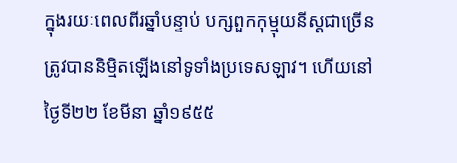ក្នុងរយៈពេលពីរឆ្នាំបន្ទាប់ បក្សពួកកុម្មុយនីស្តជាច្រើនត្រូវបាននិម្មិតឡើងនៅទូទាំងប្រទេសឡាវ។ ហើយនៅថ្ងៃទី២២ ខែមីនា ឆ្នាំ១៩៥៥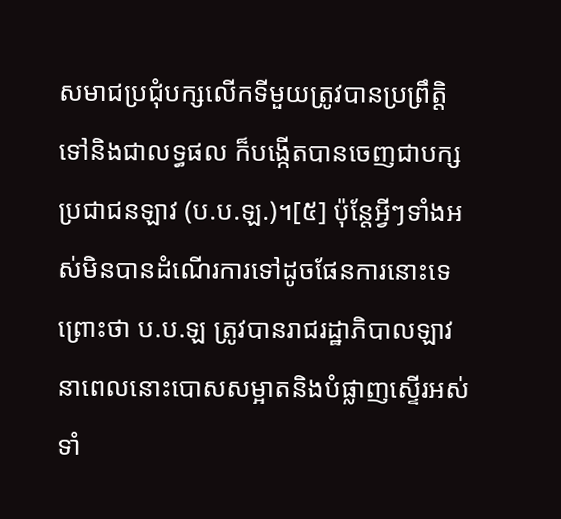សមាជប្រជុំបក្សលើកទីមួយត្រូវបានប្រព្រឹត្តិទៅនិងជាលទ្ធផល ក៏បង្កើតបានចេញជាបក្សប្រជាជនឡាវ (ប.ប.ឡ.)។[៥] ប៉ុន្តែអ្វីៗទាំងអស់មិនបានដំណើរការទៅដូចផែនការនោះទេ ព្រោះថា ប.ប.ឡ ត្រូវបានរាជរដ្ឋាភិបាលឡាវនាពេលនោះបោសសម្អាតនិងបំផ្លាញស្ទើរអស់ទាំ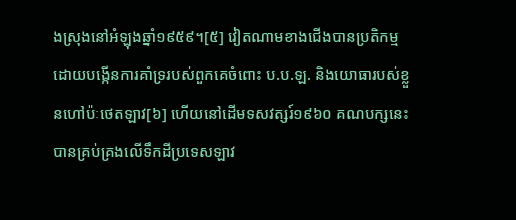ងស្រុងនៅអំឡុងឆ្នាំ១៩៥៩។[៥] វៀតណាមខាងជើងបានប្រតិកម្មដោយបង្កើនការគាំទ្ររបស់ពួកគេចំពោះ ប.ប.ឡ. និងយោធារបស់ខ្លួនហៅប៉ៈថេតឡាវ[៦] ហើយនៅដើមទសវត្សរ៍១៩៦០ គណបក្សនេះបានគ្រប់គ្រងលើទឹកដីប្រទេសឡាវ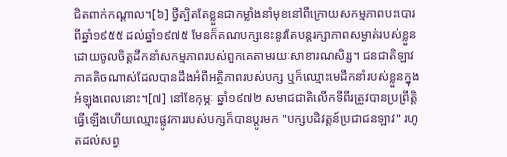ជិតពាក់កណ្តាល។[៦] ថ្វីត្បិតតែខ្លួនជាកម្លាំងនាំមុខនៅពីក្រោយសកម្មភាពបះបោរពីឆ្នាំ១៩៥៥ ដល់ឆ្នាំ១៩៧៥ មែនក៏គណបក្សនេះនូវតែបន្តរក្សាភាពសម្ងាត់របស់ខ្លួនដោយចូលចិត្តដឹកនាំសកម្មភាពរបស់ពួកគេតាមរយៈសាខារណសិរ្ស។ ជនជាតិឡាវភាគតិចណាស់ដែលបានដឹងអំពីអត្ថិភាពរបស់បក្ស ឬក៏ឈ្មោះមេដឹកនាំរបស់ខ្លួនក្នុងអំឡុងពេលនោះ។[៧] នៅខែកុម្ភៈ ឆ្នាំ១៩៧២ សមាជជាតិលើកទីពីរត្រូវបានប្រព្រឹត្តិធ្វើឡើងហើយឈ្មោះផ្លូវការរបស់បក្សក៏បានប្តូរមក "បក្សបដិវត្តន៍ប្រជាជនឡាវ" រហូតដល់សព្វ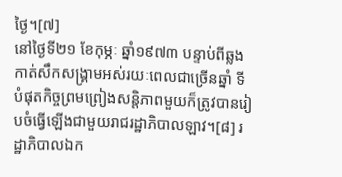ថ្ងៃ។[៧]
នៅថ្ងៃទី២១ ខែកុម្ភៈ ឆ្នាំ១៩៧៣ បន្ទាប់ពីឆ្លងកាត់សឹកសង្រ្គាមអស់រយៈពេលជាច្រើនឆ្នាំ ទីបំផុតកិច្ចព្រមព្រៀងសន្តិភាពមួយក៏ត្រូវបានរៀបចំធ្វើឡើងជាមួយរាជរដ្ឋាភិបាលឡាវ។[៨] រដ្ឋាភិបាលឯក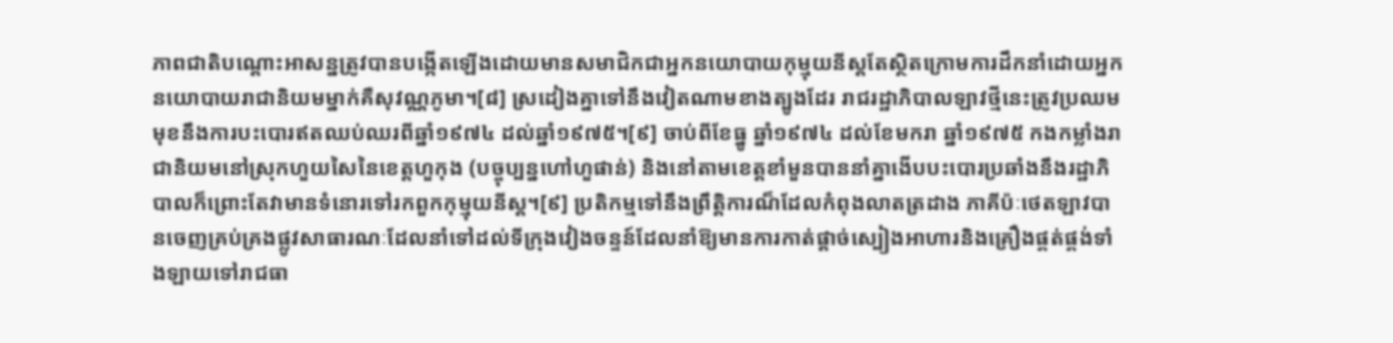ភាពជាតិបណ្តោះអាសន្នត្រូវបានបង្កើតឡើងដោយមានសមាជិកជាអ្នកនយោបាយកុម្មុយនីស្តតែស្ថិតក្រោមការដឹកនាំដោយអ្នកនយោបាយរាជានិយមម្នាក់គឺសុវណ្ណភូមា។[៨] ស្រដៀងគ្នាទៅនឹងវៀតណាមខាងត្បូងដែរ រាជរដ្ឋាភិបាលឡាវថ្មីនេះត្រូវប្រឈមមុខនឹងការបះបោរឥតឈប់ឈរពីឆ្នាំ១៩៧៤ ដល់ឆ្នាំ១៩៧៥។[៩] ចាប់ពីខែធ្នូ ឆ្នាំ១៩៧៤ ដល់ខែមករា ឆ្នាំ១៩៧៥ កងកម្លាំងរាជានិយមនៅស្រុកហួយសៃនៃខេត្តហួកុង (បច្ចុប្បន្នហៅហួផាន់) និងនៅតាមខេត្តខាំមួនបាននាំគ្នាងើបបះបោរប្រឆាំងនឹងរដ្ឋាភិបាលក៏ព្រោះតែវាមានទំនោរទៅរកពួកកុម្មុយនីស្ត។[៩] ប្រតិកម្មទៅនឹងព្រឹត្តិការណ៏ដែលកំពុងលាតត្រដាង ភាគីប៉ៈថេតឡាវបានចេញគ្រប់គ្រងផ្លូវសាធារណៈដែលនាំទៅដល់ទីក្រុងវៀងចន្ទន៍ដែលនាំឱ្យមានការកាត់ផ្តាច់ស្បៀងអាហារនិងគ្រឿងផ្គត់ផ្គង់ទាំងឡាយទៅរាជធា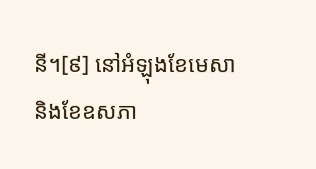នី។[៩] នៅអំឡុងខែមេសានិងខែឧសភា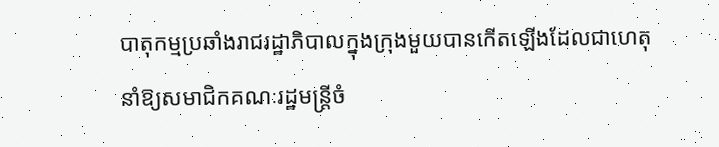បាតុកម្មប្រឆាំងរាជរដ្ឋាភិបាលក្នុងក្រុងមួយបានកើតឡើងដែលជាហេតុនាំឱ្យសមាជិកគណៈរដ្ឋមន្ត្រីចំ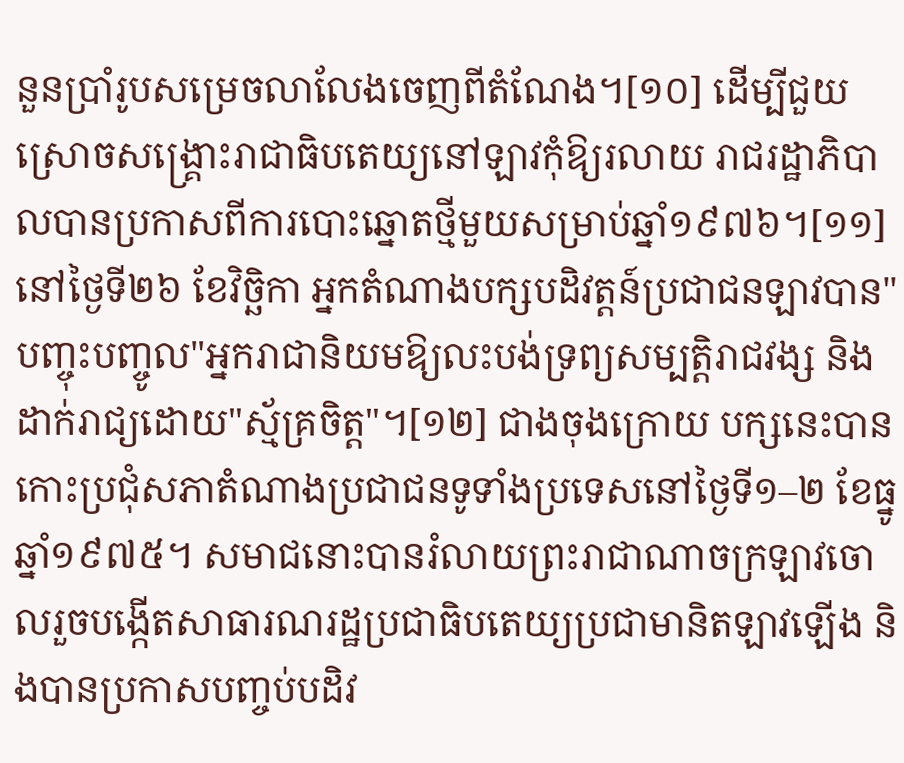នួនប្រាំរូបសម្រេចលាលែងចេញពីតំណែង។[១០] ដើម្បីជួយស្រោចសង្គ្រោះរាជាធិបតេយ្យនៅឡាវកុំឱ្យរលាយ រាជរដ្ឋាភិបាលបានប្រកាសពីការបោះឆ្នោតថ្មីមួយសម្រាប់ឆ្នាំ១៩៧៦។[១១] នៅថ្ងៃទី២៦ ខែវិច្ឆិកា អ្នកតំណាងបក្សបដិវត្តន៍ប្រជាជនឡាវបាន"បញ្ចុះបញ្ចូល"អ្នករាជានិយមឱ្យលះបង់ទ្រព្យសម្បត្តិរាជវង្ស និងដាក់រាជ្យដោយ"ស្ម័គ្រចិត្ត"។[១២] ជាងចុងក្រោយ បក្សនេះបានកោះប្រជុំសភាតំណាងប្រជាជនទូទាំងប្រទេសនៅថ្ងៃទី១–២ ខែធ្នូ ឆ្នាំ១៩៧៥។ សមាជនោះបានរំលាយព្រះរាជាណាចក្រឡាវចោលរួចបង្កើតសាធារណរដ្ឋប្រជាធិបតេយ្យប្រជាមានិតឡាវឡើង និងបានប្រកាសបញ្ចប់បដិវ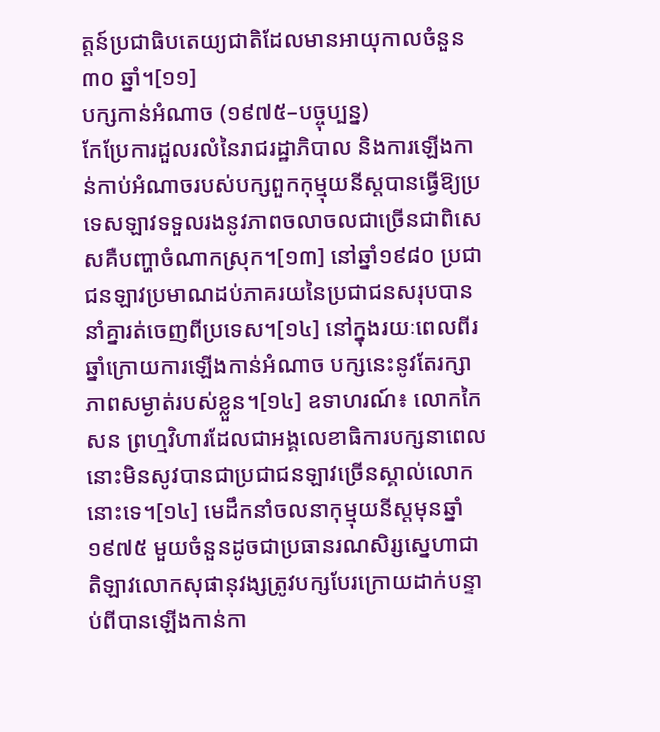ត្តន៍ប្រជាធិបតេយ្យជាតិដែលមានអាយុកាលចំនួន ៣០ ឆ្នាំ។[១១]
បក្សកាន់អំណាច (១៩៧៥–បច្ចុប្បន្ន)
កែប្រែការដួលរលំនៃរាជរដ្ឋាភិបាល និងការឡើងកាន់កាប់អំណាចរបស់បក្សពួកកុម្មុយនីស្តបានធ្វើឱ្យប្រទេសឡាវទទួលរងនូវភាពចលាចលជាច្រើនជាពិសេសគឺបញ្ហាចំណាកស្រុក។[១៣] នៅឆ្នាំ១៩៨០ ប្រជាជនឡាវប្រមាណដប់ភាគរយនៃប្រជាជនសរុបបាននាំគ្នារត់ចេញពីប្រទេស។[១៤] នៅក្នុងរយៈពេលពីរឆ្នាំក្រោយការឡើងកាន់អំណាច បក្សនេះនូវតែរក្សាភាពសម្ងាត់របស់ខ្លួន។[១៤] ឧទាហរណ៍៖ លោកកៃសន ព្រហ្មវិហារដែលជាអង្គលេខាធិការបក្សនាពេលនោះមិនសូវបានជាប្រជាជនឡាវច្រើនស្គាល់លោកនោះទេ។[១៤] មេដឹកនាំចលនាកុម្មុយនីស្តមុនឆ្នាំ១៩៧៥ មួយចំនួនដូចជាប្រធានរណសិរ្សស្នេហាជាតិឡាវលោកសុផានុវង្សត្រូវបក្សបែរក្រោយដាក់បន្ទាប់ពីបានឡើងកាន់កា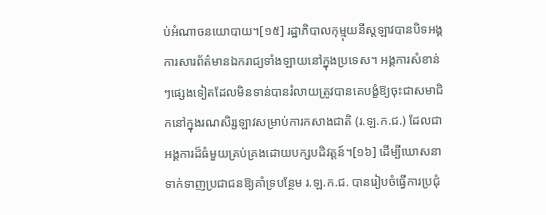ប់អំណាចនយោបាយ។[១៥] រដ្ឋាភិបាលកុម្មុយនីស្តឡាវបានបិទអង្គការសារព័ត៌មានឯករាជ្យទាំងឡាយនៅក្នុងប្រទេស។ អង្គការសំខាន់ៗផ្សេងទៀតដែលមិនទាន់បានរំលាយត្រូវបានគេបង្ខំឱ្យចុះជាសមាជិកនៅក្នុងរណសិរ្សឡាវសម្រាប់ការកសាងជាតិ (រ.ឡ.ក.ជ.) ដែលជាអង្គការដ៏ធំមួយគ្រប់គ្រងដោយបក្សបដិវត្តន៍។[១៦] ដើម្បីឃោសនាទាក់ទាញប្រជាជនឱ្យគាំទ្របន្ថែម រ.ឡ.ក.ជ. បានរៀបចំធ្វើការប្រជុំ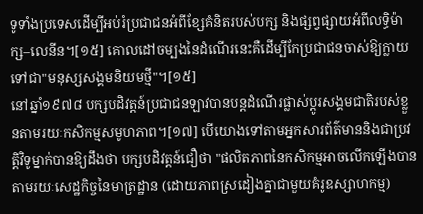ទូទាំងប្រទេសដើម្បីអប់រំប្រជាជនអំពីខ្សែគំនិតរបស់បក្ស និងផ្សព្វផ្សាយអំពីលទ្ធិម៉ាក្ស–លេនីន។[១៥] គោលដៅចម្បងនៃដំណើរនេះគឺដើម្បីកែប្រជាជនចាស់ឱ្យក្លាយទៅជា"មនុស្សសង្គមនិយមថ្មី"។[១៥]
នៅឆ្នាំ១៩៧៨ បក្សបដិវត្តន៍ប្រជាជនឡាវបានបន្តដំណើរផ្លាស់ប្តូរសង្គមជាតិរបស់ខ្លួនតាមរយៈកសិកម្មសមូហភាព។[១៧] បើយោងទៅតាមអ្នកសារព័ត៌មាននិងជាប្រវត្តិវិទូម្នាក់បានឱ្យដឹងថា បក្សបដិវត្តន៍ជឿថា "ផលិតភាពនៃកសិកម្មអាចលើកឡើងបានតាមរយៈសេដ្ឋកិច្ចនៃមាត្រដ្ឋាន (ដោយភាពស្រដៀងគ្នាជាមួយគំរូឧស្សាហកម្ម)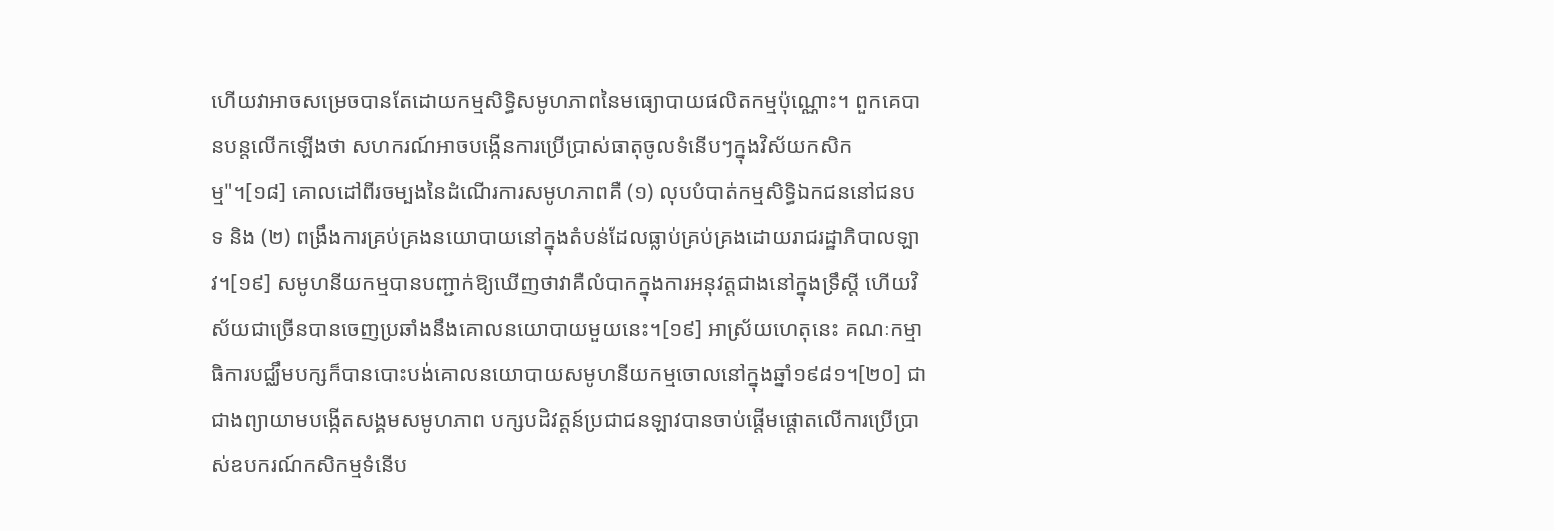ហើយវាអាចសម្រេចបានតែដោយកម្មសិទ្ធិសមូហភាពនៃមធ្យោបាយផលិតកម្មប៉ុណ្ណោះ។ ពួកគេបានបន្តលើកឡើងថា សហករណ៍អាចបង្កើនការប្រើប្រាស់ធាតុចូលទំនើបៗក្នុងវិស័យកសិកម្ម"។[១៨] គោលដៅពីរចម្បងនៃដំណើរការសមូហភាពគឺ (១) លុបបំបាត់កម្មសិទ្ធិឯកជននៅជនបទ និង (២) ពង្រឹងការគ្រប់គ្រងនយោបាយនៅក្នុងតំបន់ដែលធ្លាប់គ្រប់គ្រងដោយរាជរដ្ឋាភិបាលឡាវ។[១៩] សមូហនីយកម្មបានបញ្ជាក់ឱ្យឃើញថាវាគឺលំបាកក្នុងការអនុវត្តជាងនៅក្នុងទ្រឹស្តី ហើយវិស័យជាច្រើនបានចេញប្រឆាំងនឹងគោលនយោបាយមួយនេះ។[១៩] អាស្រ័យហេតុនេះ គណៈកម្មាធិការបជ្ឈឹមបក្សក៏បានបោះបង់គោលនយោបាយសមូហនីយកម្មចោលនៅក្នុងឆ្នាំ១៩៨១។[២០] ជាជាងព្យាយាមបង្កើតសង្គមសមូហភាព បក្សបដិវត្តន៍ប្រជាជនឡាវបានចាប់ផ្តើមផ្តោតលើការប្រើប្រាស់ឧបករណ៍កសិកម្មទំនើប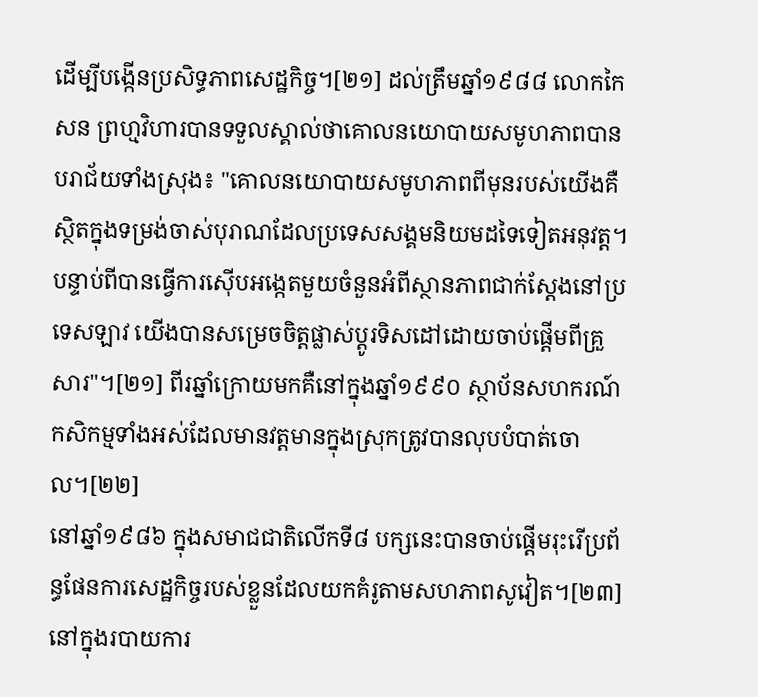ដើម្បីបង្កើនប្រសិទ្ធភាពសេដ្ឋកិច្ច។[២១] ដល់ត្រឹមឆ្នាំ១៩៨៨ លោកកៃសន ព្រហ្មវិហារបានទទួលស្គាល់ថាគោលនយោបាយសមូហភាពបានបរាជ័យទាំងស្រុង៖ "គោលនយោបាយសមូហភាពពីមុនរបស់យើងគឺស្ថិតក្នុងទម្រង់ចាស់បុរាណដែលប្រទេសសង្គមនិយមដទៃទៀតអនុវត្ត។ បន្ទាប់ពីបានធ្វើការស៊ើបអង្កេតមួយចំនួនអំពីស្ថានភាពជាក់ស្តែងនៅប្រទេសឡាវ យើងបានសម្រេចចិត្តផ្លាស់ប្តូរទិសដៅដោយចាប់ផ្តើមពីគ្រួសារ"។[២១] ពីរឆ្នាំក្រោយមកគឺនៅក្នុងឆ្នាំ១៩៩០ ស្ថាប័នសហករណ៍កសិកម្មទាំងអស់ដែលមានវត្តមានក្នុងស្រុកត្រូវបានលុបបំបាត់ចោល។[២២]
នៅឆ្នាំ១៩៨៦ ក្នុងសមាជជាតិលើកទី៨ បក្សនេះបានចាប់ផ្តើមរុះរើប្រព័ន្ធផែនការសេដ្ឋកិច្ចរបស់ខ្លួនដែលយកគំរូតាមសហភាពសូវៀត។[២៣] នៅក្នុងរបាយការ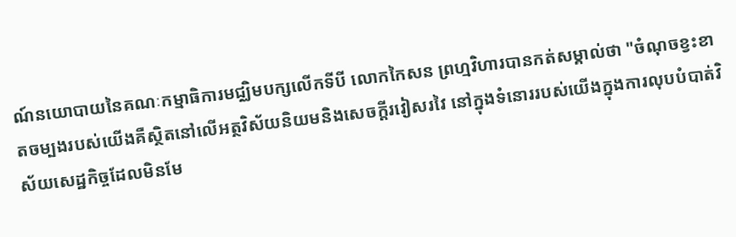ណ៍នយោបាយនៃគណៈកម្មាធិការមជ្ឈិមបក្សលើកទីបី លោកកៃសន ព្រហ្មវិហារបានកត់សម្គាល់ថា "ចំណុចខ្វះខាតចម្បងរបស់យើងគឺស្ថិតនៅលើអត្ថវិស័យនិយមនិងសេចក្តីរវៀសរវៃ នៅក្នុងទំនោររបស់យើងក្នុងការលុបបំបាត់វិស័យសេដ្ឋកិច្ចដែលមិនមែ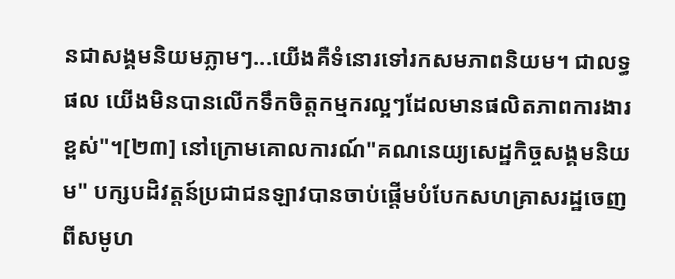នជាសង្គមនិយមភ្លាមៗ...យើងគឺទំនោរទៅរកសមភាពនិយម។ ជាលទ្ធផល យើងមិនបានលើកទឹកចិត្តកម្មករល្អៗដែលមានផលិតភាពការងារខ្ពស់"។[២៣] នៅក្រោមគោលការណ៍"គណនេយ្យសេដ្ឋកិច្ចសង្គមនិយម" បក្សបដិវត្តន៍ប្រជាជនឡាវបានចាប់ផ្តើមបំបែកសហគ្រាសរដ្ឋចេញពីសមូហ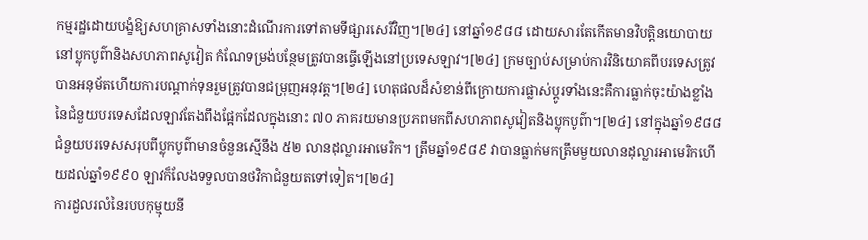កម្មរដ្ឋដោយបង្ខំឱ្យសហគ្រាសទាំងនោះដំណើរការទៅតាមទីផ្សារសេរីវិញ។[២៤] នៅឆ្នាំ១៩៨៨ ដោយសារតែកើតមានវិបត្តិនយោបាយនៅប្លុកបូព៌ានិងសហភាពសូវៀត កំណែទម្រង់បន្ថែមត្រូវបានធ្វើឡើងនៅប្រទេសឡាវ។[២៤] ក្រមច្បាប់សម្រាប់ការវិនិយោគពីបរទេសត្រូវបានអនុម័តហើយការបណ្តាក់ទុនរួមត្រូវបានជម្រុញអនុវត្ត។[២៤] ហេតុផលដ៏សំខាន់ពីក្រោយការផ្លាស់ប្តូរទាំងនេះគឺការធ្លាក់ចុះយ៉ាងខ្លាំងនៃជំនួយបរទេសដែលឡាវតែងពឹងផ្អែកដែលក្នុងនោះ ៧០ ភាគរយមានប្រភពមកពីសហភាពសូវៀតនិងប្លុកបូព៌ា។[២៤] នៅក្នុងឆ្នាំ១៩៨៨ ជំនួយបរទេសសរុបពីប្លុកបូព៌ាមានចំនួនស្មើនឹង ៥២ លានដុល្លារអាមេរិក។ ត្រឹមឆ្នាំ១៩៨៩ វាបានធ្លាក់មកត្រឹមមួយលានដុល្លារអាមេរិកហើយដល់ឆ្នាំ១៩៩០ ឡាវក៏លែងទទួលបានថវិកាជំនួយតទៅទៀត។[២៤]
ការដួលរលំនៃរបបកុម្មុយនី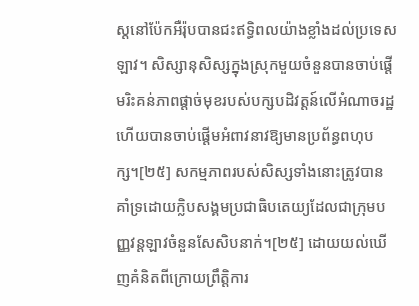ស្តនៅប៉ែកអឺរ៉ុបបានជះឥទ្ធិពលយ៉ាងខ្លាំងដល់ប្រទេសឡាវ។ សិស្សានុសិស្សក្នុងស្រុកមួយចំនួនបានចាប់ផ្តើមរិះគន់ភាពផ្តាច់មុខរបស់បក្សបដិវត្តន៍លើអំណាចរដ្ឋ ហើយបានចាប់ផ្តើមអំពាវនាវឱ្យមានប្រព័ន្ធពហុបក្ស។[២៥] សកម្មភាពរបស់សិស្សទាំងនោះត្រូវបានគាំទ្រដោយក្លិបសង្គមប្រជាធិបតេយ្យដែលជាក្រុមបញ្ញវន្តឡាវចំនួនសែសិបនាក់។[២៥] ដោយយល់ឃើញគំនិតពីក្រោយព្រឹត្តិការ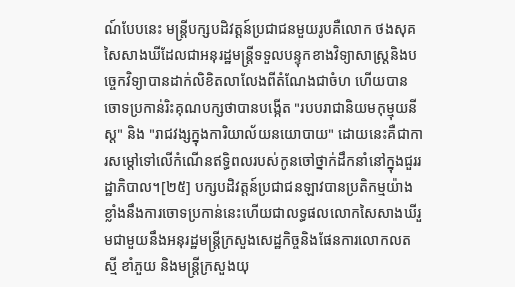ណ៍បែបនេះ មន្ត្រីបក្សបដិវត្តន៍ប្រជាជនមួយរូបគឺលោក ថងសុគ សៃសាងឃីដែលជាអនុរដ្ឋមន្ត្រីទទួលបន្ទុកខាងវិទ្យាសាស្ត្រនិងបច្ចេកវិទ្យាបានដាក់លិខិតលាលែងពីតំណែងជាចំហ ហើយបានចោទប្រកាន់រិះគុណបក្សថាបានបង្កើត "របបរាជានិយមកុម្មុយនីស្ត" និង "រាជវង្សក្នុងការិយាល័យនយោបាយ" ដោយនេះគឺជាការសម្តៅទៅលើកំណើនឥទ្ធិពលរបស់កូនចៅថ្នាក់ដឹកនាំនៅក្នុងជួររដ្ឋាភិបាល។[២៥] បក្សបដិវត្តន៍ប្រជាជនឡាវបានប្រតិកម្មយ៉ាងខ្លាំងនឹងការចោទប្រកាន់នេះហើយជាលទ្ធផលលោកសៃសាងឃីរួមជាមួយនឹងអនុរដ្ឋមន្ត្រីក្រសួងសេដ្ឋកិច្ចនិងផែនការលោកលតស្មី ខាំភួយ និងមន្ត្រីក្រសួងយុ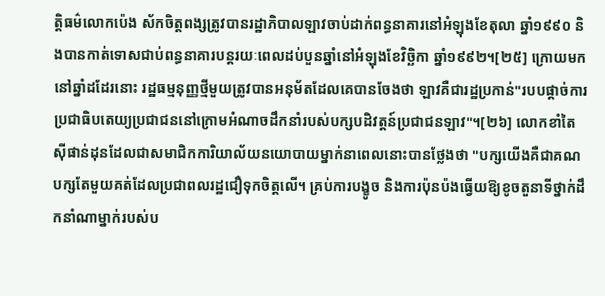ត្តិធម៌លោកប៉េង ស័កចិត្តពង្សត្រូវបានរដ្ឋាភិបាលឡាវចាប់ដាក់ពន្ធនាគារនៅអំឡុងខែតុលា ឆ្នាំ១៩៩០ និងបានកាត់ទោសជាប់ពន្ធនាគារបន្តរយៈពេលដប់បួនឆ្នាំនៅអំឡុងខែវិច្ឆិកា ឆ្នាំ១៩៩២។[២៥] ក្រោយមកនៅឆ្នាំដដែរនោះ រដ្ឋធម្មនុញ្ញថ្មីមួយត្រូវបានអនុម័តដែលគេបានចែងថា ឡាវគឺជារដ្ឋប្រកាន់"របបផ្តាច់ការប្រជាធិបតេយ្យប្រជាជននៅក្រោមអំណាចដឹកនាំរបស់បក្សបដិវត្តន៍ប្រជាជនឡាវ"។[២៦] លោកខាំតៃ ស៊ីផាន់ដុនដែលជាសមាជិកការិយាល័យនយោបាយម្នាក់នាពេលនោះបានថ្លែងថា "បក្សយើងគឺជាគណបក្សតែមួយគត់ដែលប្រជាពលរដ្ឋជឿទុកចិត្តលើ។ គ្រប់ការបង្ខូច និងការប៉ុនប៉ងធ្វើយឱ្យខូចតួនាទីថ្នាក់ដឹកនាំណាម្នាក់របស់ប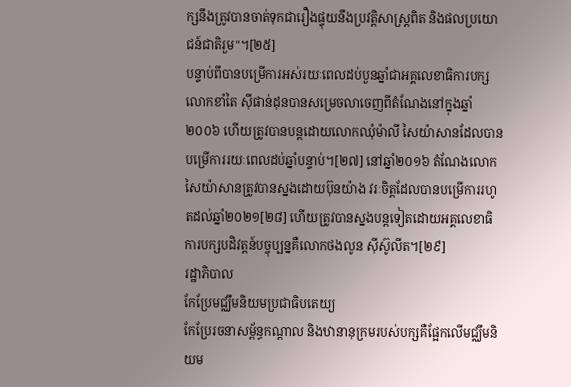ក្សនឹងត្រូវបានចាត់ទុកជារឿងផ្ទុយនឹងប្រវត្តិសាស្ត្រពិត និងផលប្រយោជន៍ជាតិរួម"។[២៥]
បន្ទាប់ពីបានបម្រើការអស់រយៈពេលដប់បួនឆ្នាំជាអគ្គលេខាធិការបក្ស លោកខាំតៃ ស៊ីផាន់ដុនបានសម្រេចលាចេញពីតំណែងនៅក្នុងឆ្នាំ២០០៦ ហើយត្រូវបានបន្តដោយលោកឈុំម៉ាលី សៃយ៉ាសានដែលបានបម្រើការរយៈពេលដប់ឆ្នាំបន្ទាប់។[២៧] នៅឆ្នាំ២០១៦ តំណែងលោកសៃយ៉ាសានត្រូវបានស្នងដោយប៊ុនយ៉ាង វរៈចិត្តដែលបានបម្រើការរហូតដល់ឆ្នាំ២០២១[២៨] ហើយត្រូវបានស្នងបន្តទៀតដោយអគ្គលេខាធិការបក្សបដិវត្តន៍បច្ចុប្បន្នគឺលោកថងលូន ស៊ីស៊ូលីត។[២៩]
រដ្ឋាភិបាល
កែប្រែមជ្ឈឹមនិយមប្រជាធិបតេយ្យ
កែប្រែរចនាសម្ព័ន្ធកណ្តាល និងឋានានុក្រមរបស់បក្សគឺផ្អែកលើមជ្ឈឹមនិយម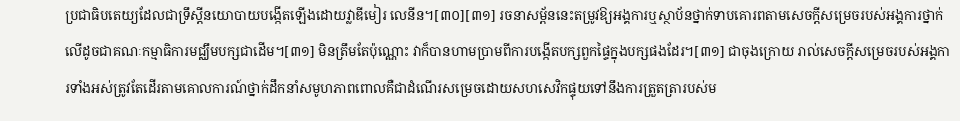ប្រជាធិបតេយ្យដែលជាទ្រឹស្តីនយោបាយបង្កើតឡើងដោយវ្លាឌីមៀរ លេនីន។[៣០][៣១] រចនាសម្ព័ននេះតម្រូវឱ្យអង្គការឬស្ថាប័នថ្នាក់ទាបគោរពតាមសេចក្តីសម្រេចរបស់អង្គការថ្នាក់លើដូចជាគណៈកម្មាធិការមជ្ឈឹមបក្សជាដើម។[៣១] មិនត្រឹមតែប៉ុណ្ណោះ វាក៏បានហាមប្រាមពីការបង្កើតបក្សពួកផ្ទៃក្នុងបក្សផងដែរ។[៣១] ជាចុងក្រោយ រាល់សេចក្តីសម្រេចរបស់អង្គការទាំងអស់ត្រូវតែដើរតាមគោលការណ៍ថ្នាក់ដឹកនាំសមូហភាពពោលគឺជាដំណើរសម្រេចដោយសហសេវិកផ្ទុយទៅនឹងការត្រួតត្រារបស់ម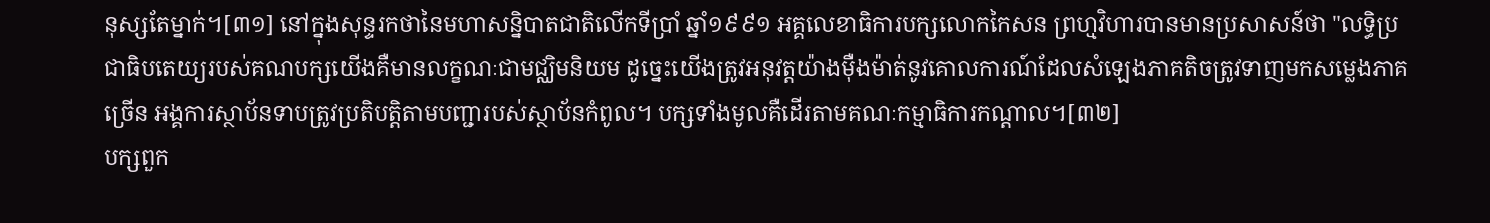នុស្សតែម្នាក់។[៣១] នៅក្នុងសុន្ទរកថានៃមហាសន្និបាតជាតិលើកទីប្រាំ ឆ្នាំ១៩៩១ អគ្គលេខាធិការបក្សលោកកៃសន ព្រហ្មវិហារបានមានប្រសាសន៍ថា "លទ្ធិប្រជាធិបតេយ្យរបស់គណបក្សយើងគឺមានលក្ខណៈជាមជ្ឈិមនិយម ដូច្នេះយើងត្រូវអនុវត្តយ៉ាងម៉ឺងម៉ាត់នូវគោលការណ៍ដែលសំឡេងភាគតិចត្រូវទាញមកសម្លេងភាគច្រើន អង្គការស្ថាប័នទាបត្រូវប្រតិបត្តិតាមបញ្ជារបស់ស្ថាប័នកំពូល។ បក្សទាំងមូលគឺដើរតាមគណៈកម្មាធិការកណ្តាល។[៣២]
បក្សពួក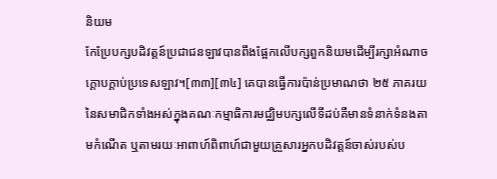និយម
កែប្រែបក្សបដិវត្តន៍ប្រជាជនឡាវបានពឹងផ្អែកលើបក្សពួកនិយមដើម្បីរក្សាអំណាចក្តោបក្តាប់ប្រទេសឡាវ។[៣៣][៣៤] គេបានធ្វើការប៉ាន់ប្រមាណថា ២៥ ភាគរយនៃសមាជិកទាំងអស់ក្នុងគណៈកម្មាធិការមជ្ឈិមបក្សលើទីដប់គឺមានទំនាក់ទំនងតាមកំណើត ឬតាមរយៈអាពាហ៍ពិពាហ៍ជាមួយគ្រួសារអ្នកបដិវត្តន៍ចាស់របស់ប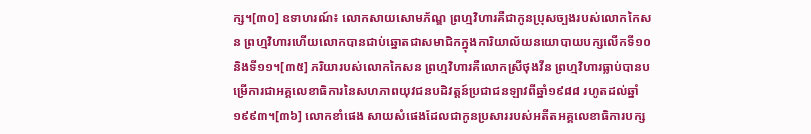ក្ស។[៣០] ឧទាហរណ៍៖ លោកសាយសោមភ័ណ្ឌ ព្រហ្មវិហារគឺជាកូនប្រុសច្បងរបស់លោកកៃសន ព្រហ្មវិហារហើយលោកបានជាប់ឆ្នោតជាសមាជិកក្នុងការិយាល័យនយោបាយបក្សលើកទី១០ និងទី១១។[៣៥] ភរិយារបស់លោកកៃសន ព្រហ្មវិហារគឺលោកស្រីថុងវីន ព្រហ្មវិហារធ្លាប់បានបម្រើការជាអគ្គលេខាធិការនៃសហភាពយុវជនបដិវត្តន៍ប្រជាជនឡាវពីឆ្នាំ១៩៨៨ រហូតដល់ឆ្នាំ១៩៩៣។[៣៦] លោកខាំផេង សាយសំផេងដែលជាកូនប្រសាររបស់អតីតអគ្គលេខាធិការបក្ស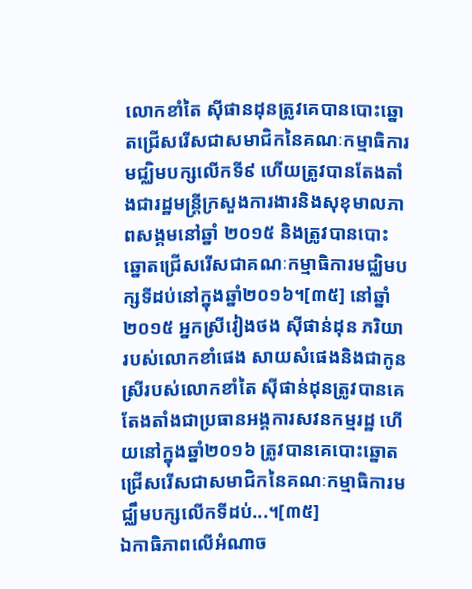លោកខាំតៃ ស៊ីផានដុនត្រូវគេបានបោះឆ្នោតជ្រើសរើសជាសមាជិកនៃគណៈកម្មាធិការមជ្ឈិមបក្សលើកទី៩ ហើយត្រូវបានតែងតាំងជារដ្ឋមន្ត្រីក្រសួងការងារនិងសុខុមាលភាពសង្គមនៅឆ្នាំ ២០១៥ និងត្រូវបានបោះឆ្នោតជ្រើសរើសជាគណៈកម្មាធិការមជ្ឈិមបក្សទីដប់នៅក្នុងឆ្នាំ២០១៦។[៣៥] នៅឆ្នាំ២០១៥ អ្នកស្រីវៀងថង ស៊ីផាន់ដុន ភរិយារបស់លោកខាំផេង សាយសំផេងនិងជាកូនស្រីរបស់លោកខាំតៃ ស៊ីផាន់ដុនត្រូវបានគេតែងតាំងជាប្រធានអង្គការសវនកម្មរដ្ឋ ហើយនៅក្នុងឆ្នាំ២០១៦ ត្រូវបានគេបោះឆ្នោតជ្រើសរើសជាសមាជិកនៃគណៈកម្មាធិការមជ្ឈឹមបក្សលើកទីដប់...។[៣៥]
ឯកាធិភាពលើអំណាច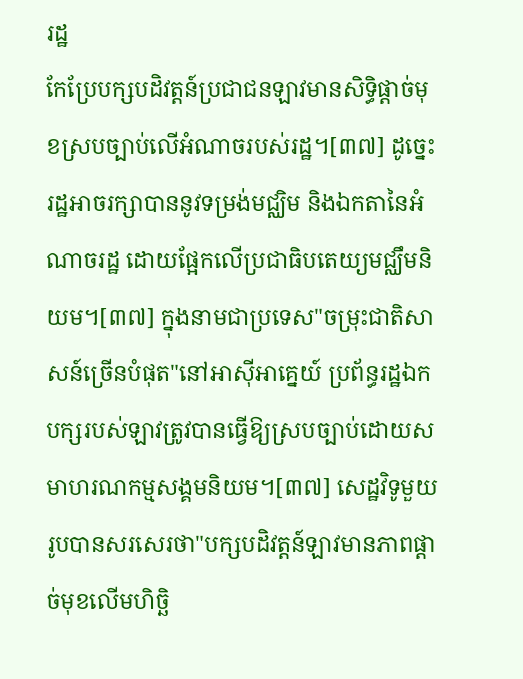រដ្ឋ
កែប្រែបក្សបដិវត្តន៍ប្រជាជនឡាវមានសិទ្ធិផ្តាច់មុខស្របច្បាប់លើអំណាចរបស់រដ្ឋ។[៣៧] ដូច្នេះ រដ្ឋអាចរក្សាបាននូវទម្រង់មជ្ឈិម និងឯកតានៃអំណាចរដ្ឋ ដោយផ្អែកលើប្រជាធិបតេយ្យមជ្ឈឹមនិយម។[៣៧] ក្នុងនាមជាប្រទេស"ចម្រុះជាតិសាសន៍ច្រើនបំផុត"នៅអាស៊ីអាគ្នេយ៍ ប្រព័ន្ធរដ្ឋឯកបក្សរបស់ឡាវត្រូវបានធ្វើឱ្យស្របច្បាប់ដោយសមាហរណកម្មសង្គមនិយម។[៣៧] សេដ្ឋវិទូមួយរូបបានសរសេរថា"បក្សបដិវត្តន៍ឡាវមានភាពផ្តាច់មុខលើមហិច្ឆិ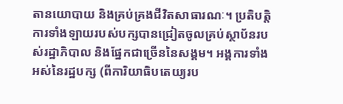តានយោបាយ និងគ្រប់គ្រងជីវិតសាធារណៈ។ ប្រតិបតិ្តការទាំងឡាយរបស់បក្សបានជ្រៀតចូលគ្រប់ស្ថាប័នរបស់រដ្ឋាភិបាល និងផ្នែកជាច្រើននៃសង្គម។ អង្គការទាំងអស់នៃរដ្ឋបក្ស (ពីការិយាធិបតេយ្យរប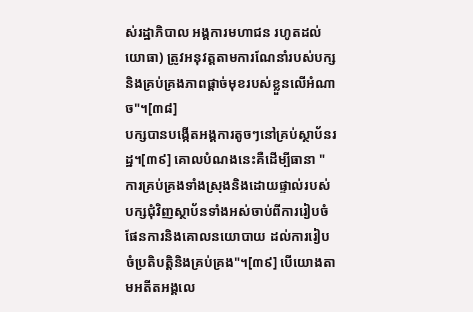ស់រដ្ឋាភិបាល អង្គការមហាជន រហូតដល់យោធា) ត្រូវអនុវត្តតាមការណែនាំរបស់បក្ស និងគ្រប់គ្រងភាពផ្តាច់មុខរបស់ខ្លួនលើអំណាច"។[៣៨]
បក្សបានបង្កើតអង្គការតូចៗនៅគ្រប់ស្ថាប័នរដ្ឋ។[៣៩] គោលបំណងនេះគឺដើម្បីធានា "ការគ្រប់គ្រងទាំងស្រុងនិងដោយផ្ទាល់របស់បក្សជុំវិញស្ថាប័នទាំងអស់ចាប់ពីការរៀបចំផែនការនិងគោលនយោបាយ ដល់ការរៀបចំប្រតិបត្តិនិងគ្រប់គ្រង"។[៣៩] បើយោងតាមអតីតអង្គលេ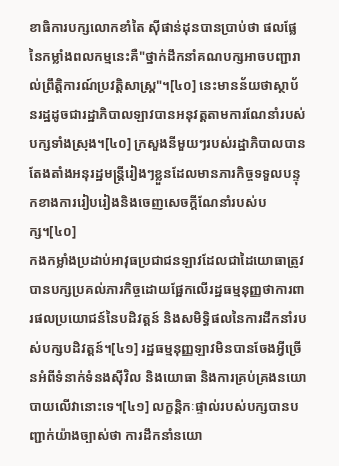ខាធិការបក្សលោកខាំតៃ ស៊ីផាន់ដុនបានប្រាប់ថា ផលផ្លែនៃកម្លាំងពលកម្មនេះគឺ"ថ្នាក់ដឹកនាំគណបក្សអាចបញ្ជារាល់ព្រឹត្តិការណ៍ប្រវត្តិសាស្ត្រ"។[៤០] នេះមានន័យថាស្ថាប័នរដ្ឋដូចជារដ្ឋាភិបាលឡាវបានអនុវត្តតាមការណែនាំរបស់បក្សទាំងស្រុង។[៤០] ក្រសួងនីមួយៗរបស់រដ្ឋាភិបាលបានតែងតាំងអនុរដ្ឋមន្ត្រីរៀងៗខ្លួនដែលមានភារកិច្ចទទួលបន្ទុកខាងការរៀបរៀងនិងចេញសេចក្តីណែនាំរបស់បក្ស។[៤០]
កងកម្លាំងប្រដាប់អាវុធប្រជាជនឡាវដែលជាដៃយោធាត្រូវបានបក្សប្រគល់ភារកិច្ចដោយផ្អែកលើរដ្ឋធម្មនុញ្ញថាការពារផលប្រយោជន៍នៃបដិវត្តន៍ និងសមិទ្ធិផលនៃការដឹកនាំរបស់បក្សបដិវត្តន៍។[៤១] រដ្ឋធម្មនុញ្ញឡាវមិនបានចែងអ្វីច្រើនអំពីទំនាក់ទំនងស៊ីវិល និងយោធា និងការគ្រប់គ្រងនយោបាយលើវានោះទេ។[៤១] លក្ខន្តិកៈផ្ទាល់របស់បក្សបានបញ្ជាក់យ៉ាងច្បាស់ថា ការដឹកនាំនយោ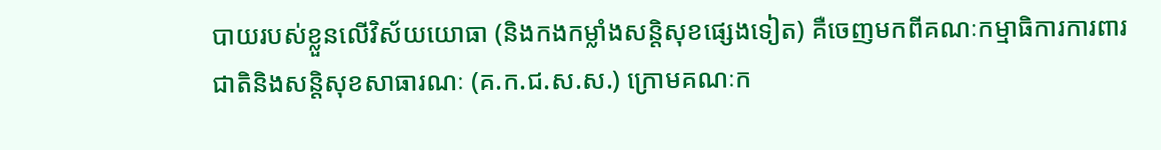បាយរបស់ខ្លួនលើវិស័យយោធា (និងកងកម្លាំងសន្តិសុខផ្សេងទៀត) គឺចេញមកពីគណៈកម្មាធិការការពារជាតិនិងសន្តិសុខសាធារណៈ (គ.ក.ជ.ស.ស.) ក្រោមគណៈក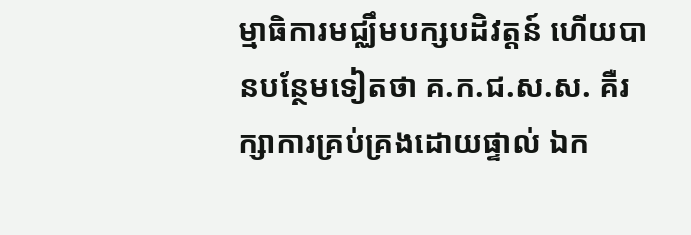ម្មាធិការមជ្ឈឹមបក្សបដិវត្តន៍ ហើយបានបន្ថែមទៀតថា គ.ក.ជ.ស.ស. គឺរក្សាការគ្រប់គ្រងដោយផ្ទាល់ ឯក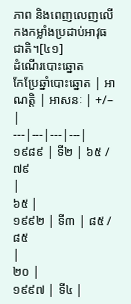ភាព និងពេញលេញលើកងកម្លាំងប្រដាប់អាវុធជាតិ។[៤១]
ដំណើរបោះឆ្នោត
កែប្រែឆ្នាំបោះឆ្នោត | អាណត្តិ | អាសនៈ | +/– |
---|---|---|---|
១៩៨៩ | ទី២ | ៦៥ / ៧៩
|
៦៥ |
១៩៩២ | ទី៣ | ៨៥ / ៨៥
|
២០ |
១៩៩៧ | ទី៤ |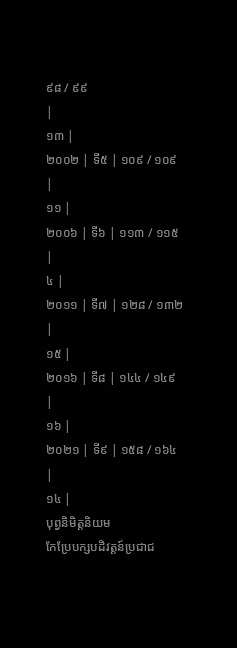៩៨ / ៩៩
|
១៣ |
២០០២ | ទី៥ | ១០៩ / ១០៩
|
១១ |
២០០៦ | ទី៦ | ១១៣ / ១១៥
|
៤ |
២០១១ | ទី៧ | ១២៨ / ១៣២
|
១៥ |
២០១៦ | ទី៨ | ១៤៤ / ១៤៩
|
១៦ |
២០២១ | ទី៩ | ១៥៨ / ១៦៤
|
១៤ |
បុព្វនិមិត្តនិយម
កែប្រែបក្សបដិវត្តន៍ប្រជាជ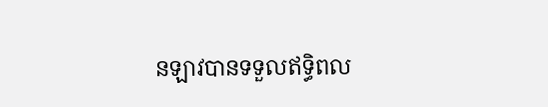នឡាវបានទទួលឥទ្ធិពល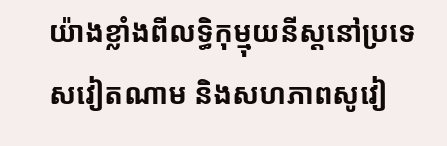យ៉ាងខ្លាំងពីលទ្ធិកុម្មុយនីស្តនៅប្រទេសវៀតណាម និងសហភាពសូវៀ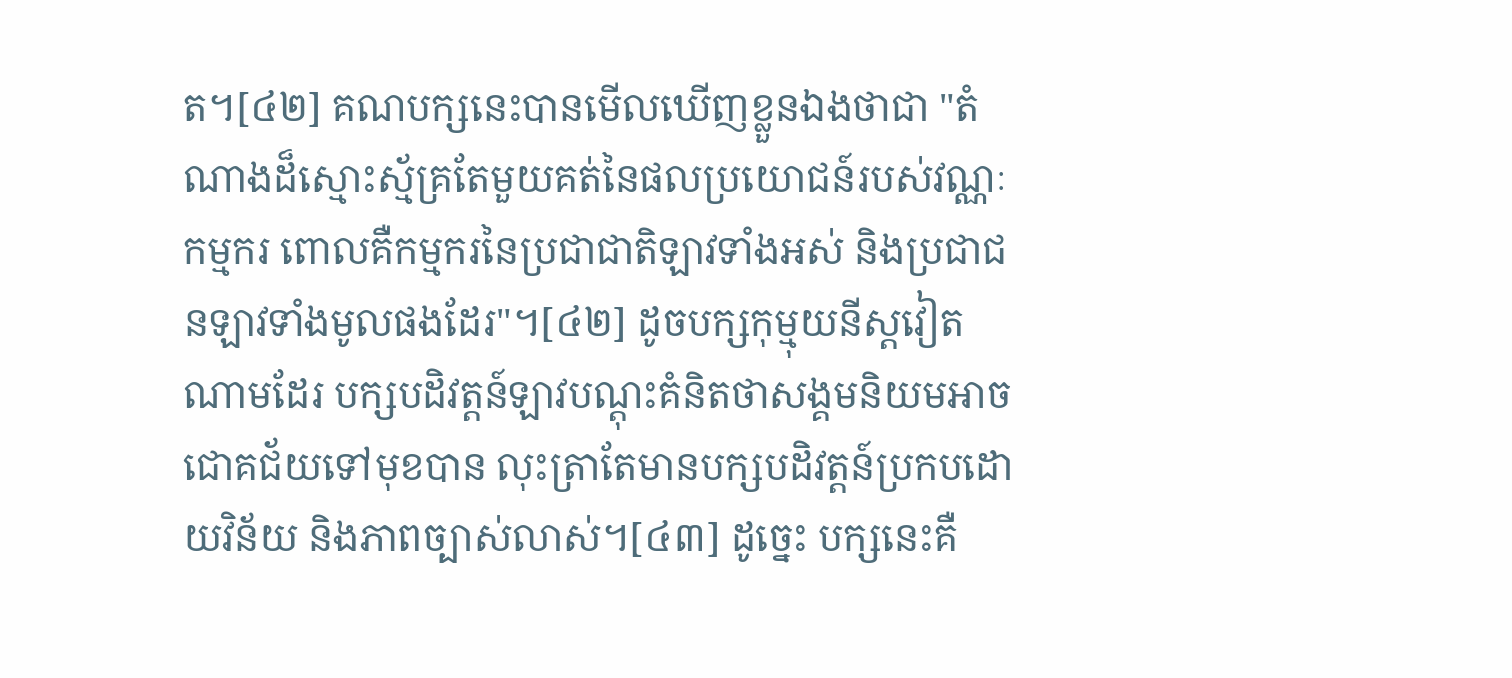ត។[៤២] គណបក្សនេះបានមើលឃើញខ្លួនឯងថាជា "តំណាងដ៏ស្មោះស្ម័គ្រតែមួយគត់នៃផលប្រយោជន៍របស់វណ្ណៈកម្មករ ពោលគឺកម្មករនៃប្រជាជាតិឡាវទាំងអស់ និងប្រជាជនឡាវទាំងមូលផងដែរ"។[៤២] ដូចបក្សកុម្មុយនីស្តវៀតណាមដែរ បក្សបដិវត្តន៍ឡាវបណ្តុះគំនិតថាសង្គមនិយមអាចជោគជ័យទៅមុខបាន លុះត្រាតែមានបក្សបដិវត្តន៍ប្រកបដោយវិន័យ និងភាពច្បាស់លាស់។[៤៣] ដូច្នេះ បក្សនេះគឺ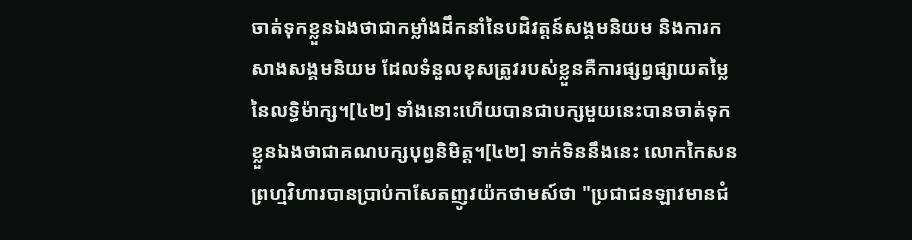ចាត់ទុកខ្លួនឯងថាជាកម្លាំងដឹកនាំនៃបដិវត្តន៍សង្គមនិយម និងការកសាងសង្គមនិយម ដែលទំនួលខុសត្រូវរបស់ខ្លួនគឺការផ្សព្វផ្សាយតម្លៃនៃលទ្ធិម៉ាក្ស។[៤២] ទាំងនោះហើយបានជាបក្សមួយនេះបានចាត់ទុកខ្លួនឯងថាជាគណបក្សបុព្វនិមិត្ត។[៤២] ទាក់ទិននឹងនេះ លោកកៃសន ព្រហ្មវិហារបានប្រាប់កាសែតញូវយ៉កថាមស៍ថា "ប្រជាជនឡាវមានជំ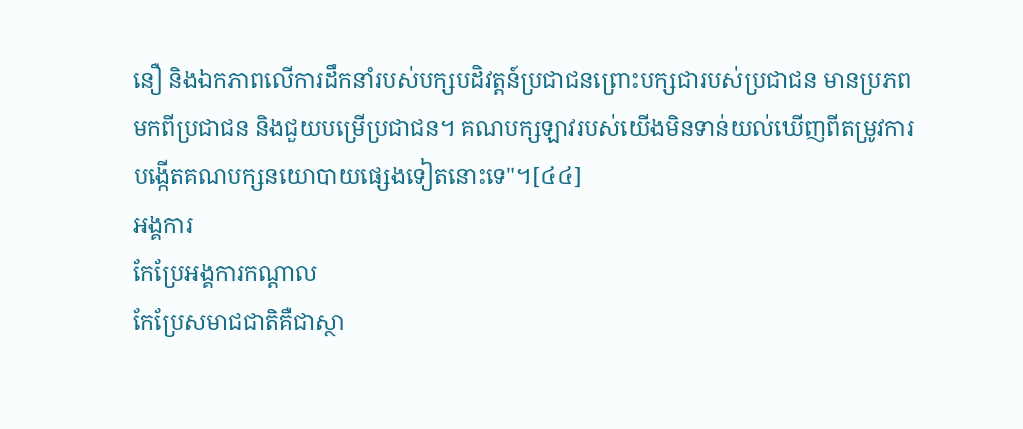នឿ និងឯកភាពលើការដឹកនាំរបស់បក្សបដិវត្តន៍ប្រជាជនព្រោះបក្សជារបស់ប្រជាជន មានប្រភពមកពីប្រជាជន និងជួយបម្រើប្រជាជន។ គណបក្សឡាវរបស់យើងមិនទាន់យល់ឃើញពីតម្រូវការបង្កើតគណបក្សនយោបាយផ្សេងទៀតនោះទេ"។[៤៤]
អង្គការ
កែប្រែអង្គការកណ្តាល
កែប្រែសមាជជាតិគឺជាស្ថា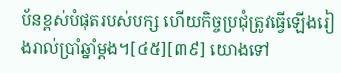ប័នខ្ពស់បំផុតរបស់បក្ស ហើយកិច្ចប្រជុំត្រូវធ្វើឡើងរៀងរាល់ប្រាំឆ្នាំម្តង។[៤៥][៣៩] យោងទៅ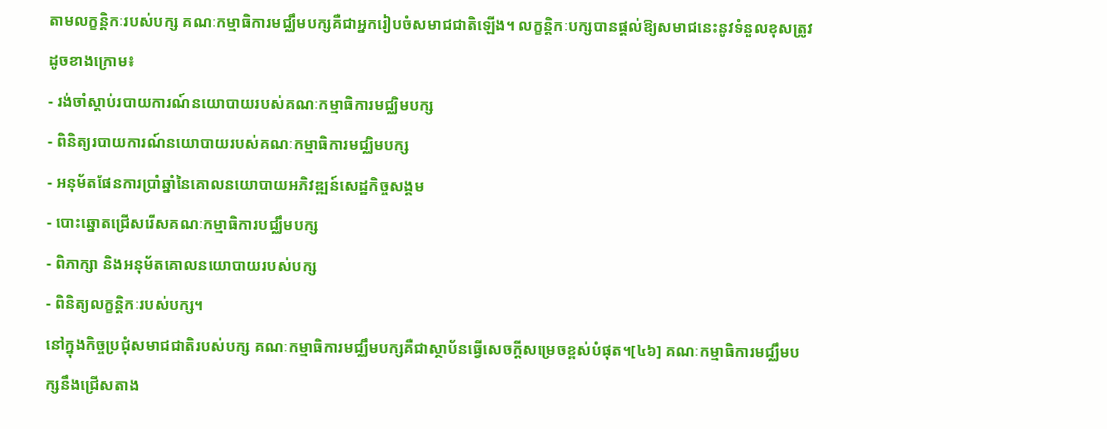តាមលក្ខន្តិកៈរបស់បក្ស គណៈកម្មាធិការមជ្ឈឹមបក្សគឺជាអ្នករៀបចំសមាជជាតិឡើង។ លក្ខន្តិកៈបក្សបានផ្តល់ឱ្យសមាជនេះនូវទំនួលខុសត្រូវដូចខាងក្រោម៖
- រង់ចាំស្តាប់របាយការណ៍នយោបាយរបស់គណៈកម្មាធិការមជ្ឈិមបក្ស
- ពិនិត្យរបាយការណ៍នយោបាយរបស់គណៈកម្មាធិការមជ្ឈិមបក្ស
- អនុម័តផែនការប្រាំឆ្នាំនៃគោលនយោបាយអភិវឌ្ឍន៍សេដ្ឋកិច្ចសង្គម
- បោះឆ្នោតជ្រើសរើសគណៈកម្មាធិការបជ្ឈឹមបក្ស
- ពិភាក្សា និងអនុម័តគោលនយោបាយរបស់បក្ស
- ពិនិត្យលក្ខន្តិកៈរបស់បក្ស។
នៅក្នុងកិច្ចប្រជុំសមាជជាតិរបស់បក្ស គណៈកម្មាធិការមជ្ឈឹមបក្សគឺជាស្ថាប័នធ្វើសេចក្តីសម្រេចខ្ពស់បំផុត។[៤៦] គណៈកម្មាធិការមជ្ឈឹមបក្សនឹងជ្រើសតាង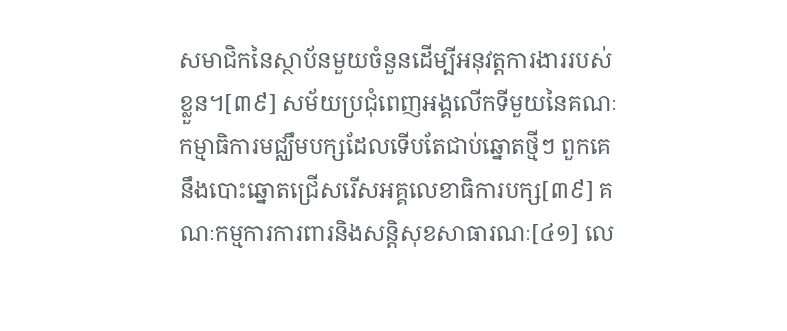សមាជិកនៃស្ថាប័នមួយចំនួនដើម្បីអនុវត្តការងាររបស់ខ្លួន។[៣៩] សម័យប្រជុំពេញអង្គលើកទីមួយនៃគណៈកម្មាធិការមជ្ឈឹមបក្សដែលទើបតែជាប់ឆ្នោតថ្មីៗ ពួកគេនឹងបោះឆ្នោតជ្រើសរើសអគ្គលេខាធិការបក្ស[៣៩] គណៈកម្មការការពារនិងសន្តិសុខសាធារណៈ[៤១] លេ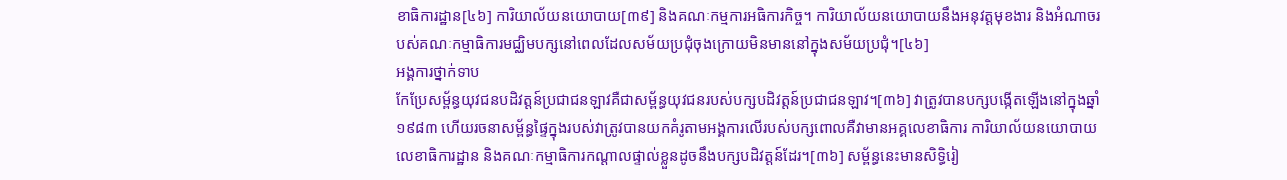ខាធិការដ្ឋាន[៤៦] ការិយាល័យនយោបាយ[៣៩] និងគណៈកម្មការអធិការកិច្ច។ ការិយាល័យនយោបាយនឹងអនុវត្តមុខងារ និងអំណាចរបស់គណៈកម្មាធិការមជ្ឈិមបក្សនៅពេលដែលសម័យប្រជុំចុងក្រោយមិនមាននៅក្នុងសម័យប្រជុំ។[៤៦]
អង្គការថ្នាក់ទាប
កែប្រែសម្ព័ន្ធយុវជនបដិវត្តន៍ប្រជាជនឡាវគឺជាសម្ព័ន្ធយុវជនរបស់បក្សបដិវត្តន៍ប្រជាជនឡាវ។[៣៦] វាត្រូវបានបក្សបង្កើតឡើងនៅក្នុងឆ្នាំ១៩៨៣ ហើយរចនាសម្ព័ន្ធផ្ទៃក្នុងរបស់វាត្រូវបានយកគំរូតាមអង្គការលើរបស់បក្សពោលគឺវាមានអគ្គលេខាធិការ ការិយាល័យនយោបាយ លេខាធិការដ្ឋាន និងគណៈកម្មាធិការកណ្តាលផ្ទាល់ខ្លួនដូចនឹងបក្សបដិវត្តន៍ដែរ។[៣៦] សម្ព័ន្ធនេះមានសិទ្ធិរៀ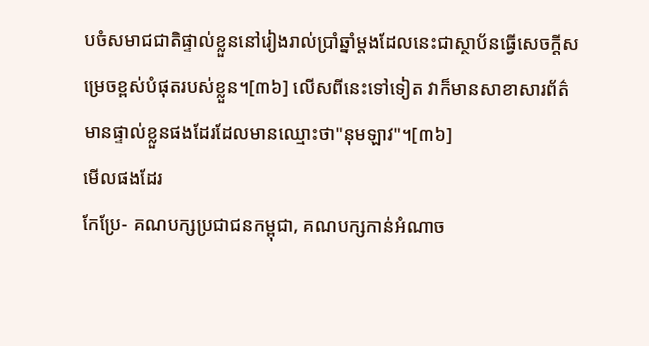បចំសមាជជាតិផ្ទាល់ខ្លួននៅរៀងរាល់ប្រាំឆ្នាំម្តងដែលនេះជាស្ថាប័នធ្វើសេចក្តីសម្រេចខ្ពស់បំផុតរបស់ខ្លួន។[៣៦] លើសពីនេះទៅទៀត វាក៏មានសាខាសារព័ត៌មានផ្ទាល់ខ្លួនផងដែរដែលមានឈ្មោះថា"នុមឡាវ"។[៣៦]
មើលផងដែរ
កែប្រែ- គណបក្សប្រជាជនកម្ពុជា, គណបក្សកាន់អំណាច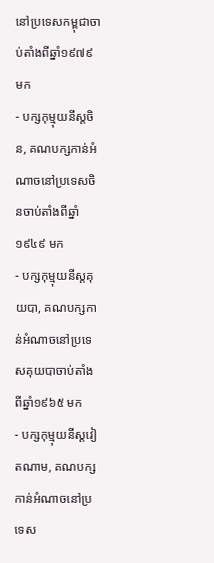នៅប្រទេសកម្ពុជាចាប់តាំងពីឆ្នាំ១៩៧៩ មក
- បក្សកុម្មុយនីស្តចិន, គណបក្សកាន់អំណាចនៅប្រទេសចិនចាប់តាំងពីឆ្នាំ១៩៤៩ មក
- បក្សកុម្មុយនីស្តគុយបា, គណបក្សកាន់អំណាចនៅប្រទេសគុយបាចាប់តាំងពីឆ្នាំ១៩៦៥ មក
- បក្សកុម្មុយនីស្តវៀតណាម, គណបក្សកាន់អំណាចនៅប្រទេស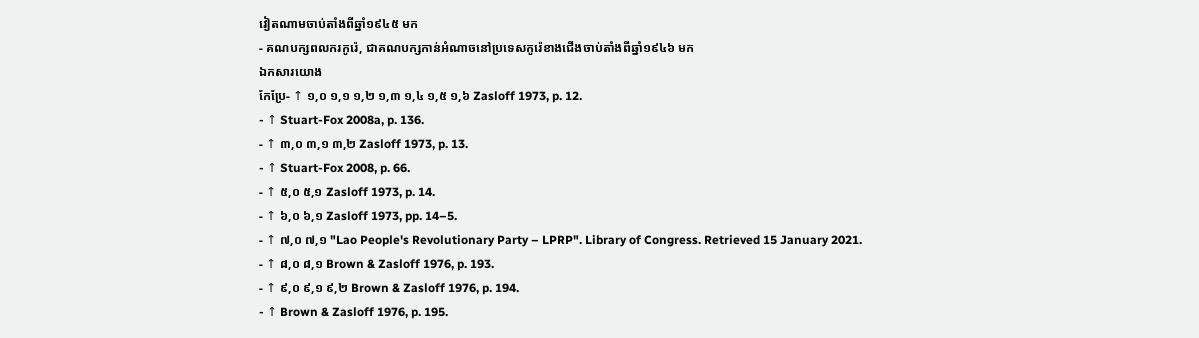វៀតណាមចាប់តាំងពីឆ្នាំ១៩៤៥ មក
- គណបក្សពលករកូរ៉េ, ជាគណបក្សកាន់អំណាចនៅប្រទេសកូរ៉េខាងជើងចាប់តាំងពីឆ្នាំ១៩៤៦ មក
ឯកសារយោង
កែប្រែ- ↑ ១,០ ១,១ ១,២ ១,៣ ១,៤ ១,៥ ១,៦ Zasloff 1973, p. 12.
- ↑ Stuart-Fox 2008a, p. 136.
- ↑ ៣,០ ៣,១ ៣,២ Zasloff 1973, p. 13.
- ↑ Stuart-Fox 2008, p. 66.
- ↑ ៥,០ ៥,១ Zasloff 1973, p. 14.
- ↑ ៦,០ ៦,១ Zasloff 1973, pp. 14–5.
- ↑ ៧,០ ៧,១ "Lao People's Revolutionary Party – LPRP". Library of Congress. Retrieved 15 January 2021.
- ↑ ៨,០ ៨,១ Brown & Zasloff 1976, p. 193.
- ↑ ៩,០ ៩,១ ៩,២ Brown & Zasloff 1976, p. 194.
- ↑ Brown & Zasloff 1976, p. 195.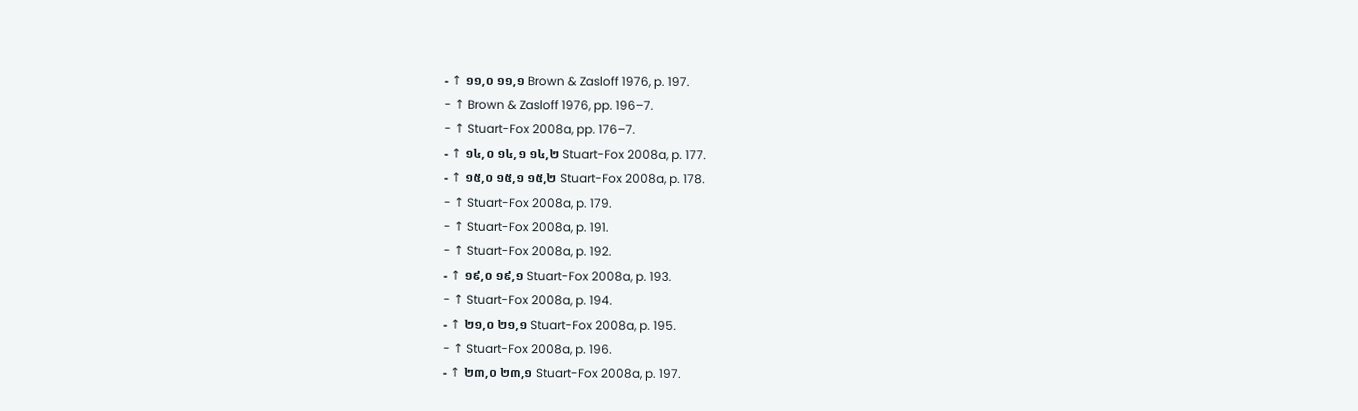- ↑ ១១,០ ១១,១ Brown & Zasloff 1976, p. 197.
- ↑ Brown & Zasloff 1976, pp. 196–7.
- ↑ Stuart-Fox 2008a, pp. 176–7.
- ↑ ១៤,០ ១៤,១ ១៤,២ Stuart-Fox 2008a, p. 177.
- ↑ ១៥,០ ១៥,១ ១៥,២ Stuart-Fox 2008a, p. 178.
- ↑ Stuart-Fox 2008a, p. 179.
- ↑ Stuart-Fox 2008a, p. 191.
- ↑ Stuart-Fox 2008a, p. 192.
- ↑ ១៩,០ ១៩,១ Stuart-Fox 2008a, p. 193.
- ↑ Stuart-Fox 2008a, p. 194.
- ↑ ២១,០ ២១,១ Stuart-Fox 2008a, p. 195.
- ↑ Stuart-Fox 2008a, p. 196.
- ↑ ២៣,០ ២៣,១ Stuart-Fox 2008a, p. 197.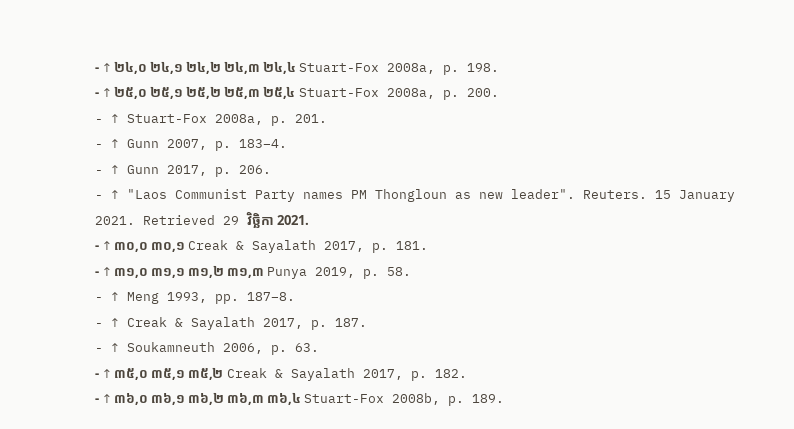- ↑ ២៤,០ ២៤,១ ២៤,២ ២៤,៣ ២៤,៤ Stuart-Fox 2008a, p. 198.
- ↑ ២៥,០ ២៥,១ ២៥,២ ២៥,៣ ២៥,៤ Stuart-Fox 2008a, p. 200.
- ↑ Stuart-Fox 2008a, p. 201.
- ↑ Gunn 2007, p. 183–4.
- ↑ Gunn 2017, p. 206.
- ↑ "Laos Communist Party names PM Thongloun as new leader". Reuters. 15 January 2021. Retrieved 29 វិច្ឆិកា 2021.
- ↑ ៣០,០ ៣០,១ Creak & Sayalath 2017, p. 181.
- ↑ ៣១,០ ៣១,១ ៣១,២ ៣១,៣ Punya 2019, p. 58.
- ↑ Meng 1993, pp. 187–8.
- ↑ Creak & Sayalath 2017, p. 187.
- ↑ Soukamneuth 2006, p. 63.
- ↑ ៣៥,០ ៣៥,១ ៣៥,២ Creak & Sayalath 2017, p. 182.
- ↑ ៣៦,០ ៣៦,១ ៣៦,២ ៣៦,៣ ៣៦,៤ Stuart-Fox 2008b, p. 189.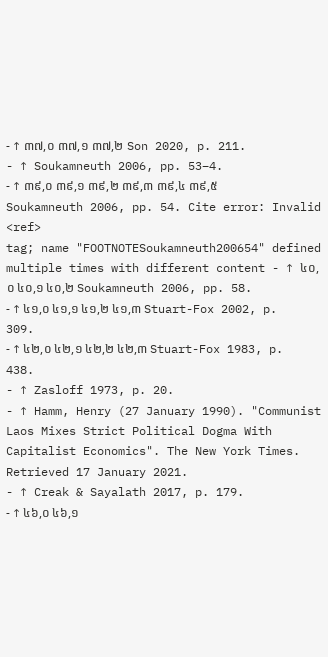- ↑ ៣៧,០ ៣៧,១ ៣៧,២ Son 2020, p. 211.
- ↑ Soukamneuth 2006, pp. 53–4.
- ↑ ៣៩,០ ៣៩,១ ៣៩,២ ៣៩,៣ ៣៩,៤ ៣៩,៥ Soukamneuth 2006, pp. 54. Cite error: Invalid
<ref>
tag; name "FOOTNOTESoukamneuth200654" defined multiple times with different content - ↑ ៤០,០ ៤០,១ ៤០,២ Soukamneuth 2006, pp. 58.
- ↑ ៤១,០ ៤១,១ ៤១,២ ៤១,៣ Stuart-Fox 2002, p. 309.
- ↑ ៤២,០ ៤២,១ ៤២,២ ៤២,៣ Stuart-Fox 1983, p. 438.
- ↑ Zasloff 1973, p. 20.
- ↑ Hamm, Henry (27 January 1990). "Communist Laos Mixes Strict Political Dogma With Capitalist Economics". The New York Times. Retrieved 17 January 2021.
- ↑ Creak & Sayalath 2017, p. 179.
- ↑ ៤៦,០ ៤៦,១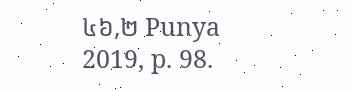៤៦,២ Punya 2019, p. 98.